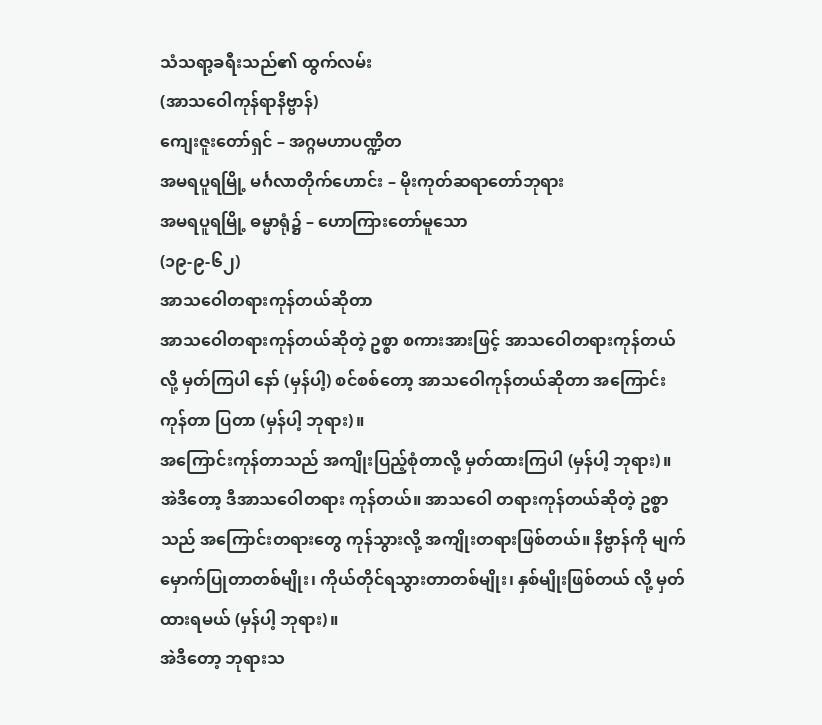သံသရာ့ခရီးသည်၏ ထွက်လမ်း
(အာသဝေါကုန်ရာနိဗ္ဗာန်)
ကျေးဇူးတော်ရှင် – အဂ္ဂမဟာပဏ္ဍိတ
အမရပူရမြို့ မင်္ဂလာတိုက်ဟောင်း – မိုးကုတ်ဆရာတော်ဘုရား
အမရပူရမြို့ ဓမ္မာရုံ၌ – ဟောကြားတော်မူသော
(၁၉-၉-၆၂)
အာသဝေါတရားကုန်တယ်ဆိုတာ
အာသဝေါတရားကုန်တယ်ဆိုတဲ့ ဥစ္စာ စကားအားဖြင့် အာသဝေါတရားကုန်တယ်လို့ မှတ်ကြပါ နော် (မှန်ပါ့) စင်စစ်တော့ အာသဝေါကုန်တယ်ဆိုတာ အကြောင်းကုန်တာ ပြတာ (မှန်ပါ့ ဘုရား)။
အကြောင်းကုန်တာသည် အကျိုးပြည့်စုံတာလို့ မှတ်ထားကြပါ (မှန်ပါ့ ဘုရား)။
အဲဒီတော့ ဒီအာသဝေါတရား ကုန်တယ်။ အာသဝေါ တရားကုန်တယ်ဆိုတဲ့ ဥစ္စာသည် အကြောင်းတရားတွေ ကုန်သွားလို့ အကျိုးတရားဖြစ်တယ်။ နိဗ္ဗာန်ကို မျက်မှောက်ပြုတာတစ်မျိုး၊ ကိုယ်တိုင်ရသွားတာတစ်မျိုး၊ နှစ်မျိုးဖြစ်တယ် လို့ မှတ်ထားရမယ် (မှန်ပါ့ ဘုရား)။
အဲဒီတော့ ဘုရားသ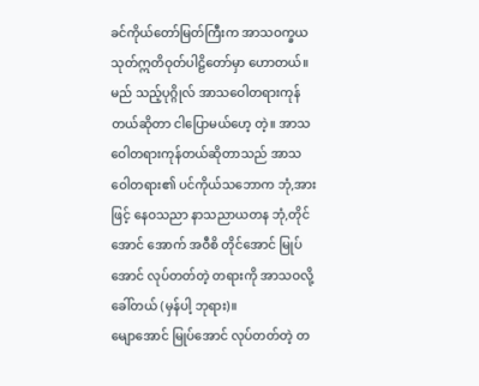ခင်ကိုယ်တော်မြတ်ကြီးက အာသဝက္ခယ သုတ်ဣတိဝုတ်ပါဠိတော်မှာ ဟောတယ်။ မည် သည့်ပုဂ္ဂိုလ် အာသဝေါတရားကုန်တယ်ဆိုတာ ငါပြောမယ်ဟေ့ တဲ့။ အာသဝေါတရားကုန်တယ်ဆိုတာသည် အာသဝေါတရား၏ ပင်ကိုယ်သဘောက ဘုံ,အားဖြင့် နေဝသညာ နာသညာယတန ဘုံ,တိုင်အောင် အောက် အဝီစိ တိုင်အောင် မြုပ်အောင် လုပ်တတ်တဲ့ တရားကို အာသဝလို့ ခေါ်တယ် (မှန်ပါ့ ဘုရား)။
မျောအောင် မြုပ်အောင် လုပ်တတ်တဲ့ တ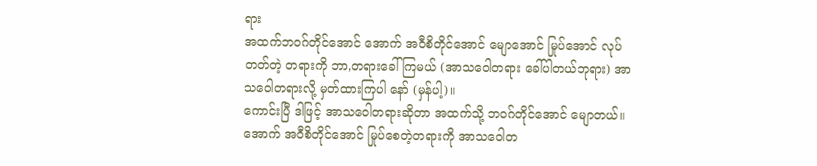ရား
အထက်ဘဝဂ်တိုင်အောင် အောက် အဝီစိတိုင်အောင် မျောအောင် မြုပ်အောင် လုပ်တတ်တဲ့ တရားကို ဘာ,တရားခေါ်ကြမယ် (အာသဝေါတရား ခေါ်ပါတယ်ဘုရား) အာသဝေါတရားလို့ မှတ်ထားကြပါ နော် (မှန်ပါ့)။
ကောင်းပြီ ဒါဖြင့် အာသဝေါတရားဆိုတာ အထက်သို့ ဘဝဂ်တိုင်အောင် မျောတယ်။ အောက် အဝီစိတိုင်အောင် မြုပ်စေတဲ့တရားကို အာသဝေါတ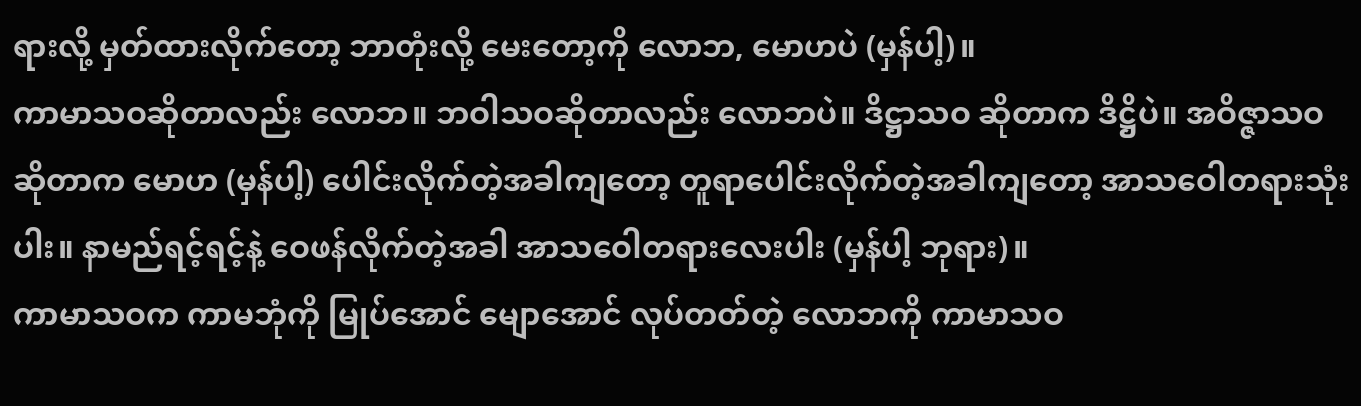ရားလို့ မှတ်ထားလိုက်တော့ ဘာတုံးလို့ မေးတော့ကို လောဘ, မောဟပဲ (မှန်ပါ့)။
ကာမာသဝဆိုတာလည်း လောဘ။ ဘဝါသဝဆိုတာလည်း လောဘပဲ။ ဒိဋ္ဌာသဝ ဆိုတာက ဒိဋ္ဌိပဲ။ အဝိဇ္ဇာသဝ ဆိုတာက မောဟ (မှန်ပါ့) ပေါင်းလိုက်တဲ့အခါကျတော့ တူရာပေါင်းလိုက်တဲ့အခါကျတော့ အာသဝေါတရားသုံး ပါး။ နာမည်ရင့်ရင့်နဲ့ ဝေဖန်လိုက်တဲ့အခါ အာသဝေါတရားလေးပါး (မှန်ပါ့ ဘုရား)။
ကာမာသဝက ကာမဘုံကို မြုပ်အောင် မျောအောင် လုပ်တတ်တဲ့ လောဘကို ကာမာသဝ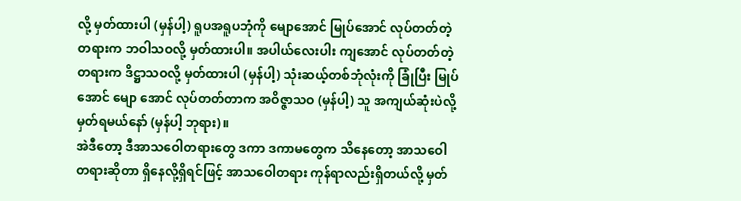လို့ မှတ်ထားပါ (မှန်ပါ့) ရူပအရူပဘုံကို မျောအောင် မြုပ်အောင် လုပ်တတ်တဲ့တရားက ဘဝါသဝလို့ မှတ်ထားပါ။ အပါယ်လေးပါး ကျအောင် လုပ်တတ်တဲ့တရားက ဒိဋ္ဌာသဝလို့ မှတ်ထားပါ (မှန်ပါ့) သုံးဆယ့်တစ်ဘုံလုံးကို ခြုံပြီး မြုပ်အောင် မျော အောင် လုပ်တတ်တာက အဝိဇ္ဇာသဝ (မှန်ပါ့) သူ အကျယ်ဆုံးပဲလို့ မှတ်ရမယ်နော် (မှန်ပါ့ ဘုရား)။
အဲဒီတော့ ဒီအာသဝေါတရားတွေ ဒကာ ဒကာမတွေက သိနေတော့ အာသဝေါတရားဆိုတာ ရှိနေလို့ရှိရင်ဖြင့် အာသဝေါတရား ကုန်ရာလည်းရှိတယ်လို့ မှတ်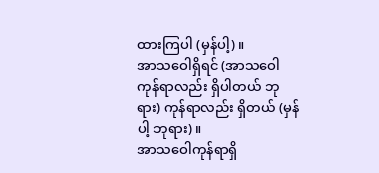ထားကြပါ (မှန်ပါ့)။
အာသဝေါရှိရင် (အာသဝေါကုန်ရာလည်း ရှိပါတယ် ဘုရား) ကုန်ရာလည်း ရှိတယ် (မှန်ပါ့ ဘုရား)။
အာသဝေါကုန်ရာရှိ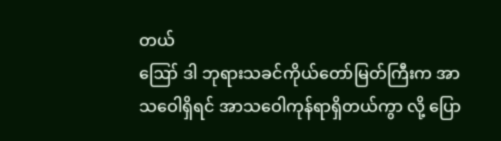တယ်
ဪ ဒါ ဘုရားသခင်ကိုယ်တော်မြတ်ကြီးက အာသဝေါရှိရင် အာသဝေါကုန်ရာရှိတယ်ကွာ လို့ ပြော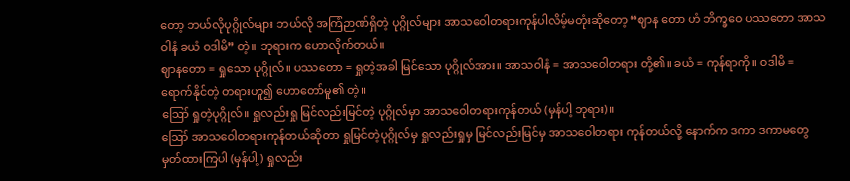တော့ ဘယ်လိုပုဂ္ဂိုလ်များ ဘယ်လို အကြံဉာဏ်ရှိတဲ့ ပုဂ္ဂိုလ်များ အာသဝေါတရားကုန်ပါလိမ့်မတုံးဆိုတော့ “ဈာန တော ဟံ ဘိက္ခဝေ ပဿတော အာသဝါနံ ခယံ ဝဒါမိ” တဲ့။ ဘုရားက ဟောလိုက်တယ်။
ဈာနတော = ရှုသော ပုဂ္ဂိုလ်။ ပဿတော = ရှုတဲ့အခါ မြင်သော ပုဂ္ဂိုလ်အား။ အာသဝါနံ = အာသဝေါတရား တို့၏။ ခယံ = ကုန်ရာကို။ ဝဒါမိ = ရောက်နိုင်တဲ့ တရားဟူ၍ ဟောတော်မူ၏ တဲ့။
ဪ ရှုတဲ့ပုဂ္ဂိုလ်။ ရှုလည်းရှု မြင်လည်းမြင်တဲ့ ပုဂ္ဂိုလ်မှာ အာသဝေါတရားကုန်တယ် (မှန်ပါ့ ဘုရား)။
ဪ အာသဝေါတရားကုန်တယ်ဆိုတာ ရှုမြင်တဲ့ပုဂ္ဂိုလ်မှ ရှုလည်းရှုမှ မြင်လည်းမြင်မှ အာသဝေါတရား ကုန်တယ်လို့ နောက်က ဒကာ ဒကာမတွေ မှတ်ထားကြပါ (မှန်ပါ့) ရှုလည်း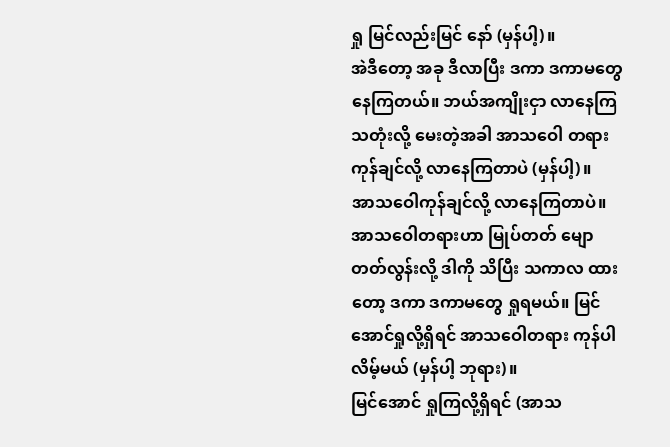ရှု မြင်လည်းမြင် နော် (မှန်ပါ့)။
အဲဒီတော့ အခု ဒီလာပြီး ဒကာ ဒကာမတွေ နေကြတယ်။ ဘယ်အကျိုးငှာ လာနေကြသတုံးလို့ မေးတဲ့အခါ အာသဝေါ တရားကုန်ချင်လို့ လာနေကြတာပဲ (မှန်ပါ့)။
အာသဝေါကုန်ချင်လို့ လာနေကြတာပဲ။ အာသဝေါတရားဟာ မြုပ်တတ် မျောတတ်လွန်းလို့ ဒါကို သိပြီး သကာလ ထားတော့ ဒကာ ဒကာမတွေ ရှုရမယ်။ မြင်အောင်ရှုလို့ရှိရင် အာသဝေါတရား ကုန်ပါလိမ့်မယ် (မှန်ပါ့ ဘုရား)။
မြင်အောင် ရှုကြလို့ရှိရင် (အာသ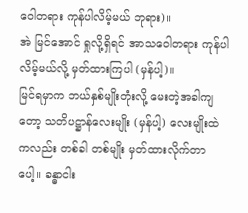ဝေါတရား ကုန်ပါလိမ့်မယ် ဘုရား)။
အဲ မြင်အောင် ရှုလို့ရှိရင် အာသဝေါတရား ကုန်ပါလိမ့်မယ်လို့ မှတ်ထားကြပါ (မှန်ပါ့)။
မြင်ရမှာက ဘယ်နှစ်မျိုးတုံးလို့ မေးတဲ့အခါကျတော့ သတိပဋ္ဌာန်လေးမျိုး (မှန်ပါ့) လေးမျိုးထဲကလည်း တစ်ခါ တစ်မျိုး မှတ်ထားလိုက်တာပေါ့။ ခန္ဓာငါး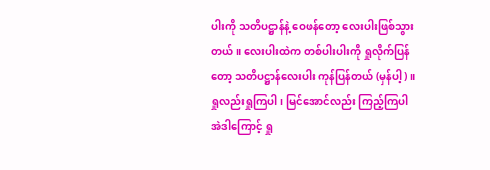ပါးကို သတိပဋ္ဌာန်နဲ့ ဝေဖန်တော့ လေးပါးဖြစ်သွားတယ်။ လေးပါးထဲက တစ်ပါးပါးကို ရှုလိုက်ပြန်တော့ သတိပဋ္ဌာန်လေးပါး ကုန်ပြန်တယ် (မှန်ပါ့)။
ရှုလည်းရှုကြပါ၊ မြင်အောင်လည်း ကြည့်ကြပါ
အဲဒါကြောင့် ရှု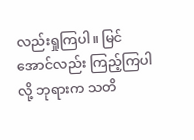လည်းရှုကြပါ။ မြင်အောင်လည်း ကြည့်ကြပါလို့ ဘုရားက သတိ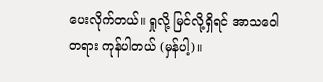ပေးလိုက်တယ်။ ရှုလို့ မြင်လို့ရှိရင် အာသဝေါတရား ကုန်ပါတယ် (မှန်ပါ့)။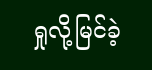ရှုလို့မြင်ခဲ့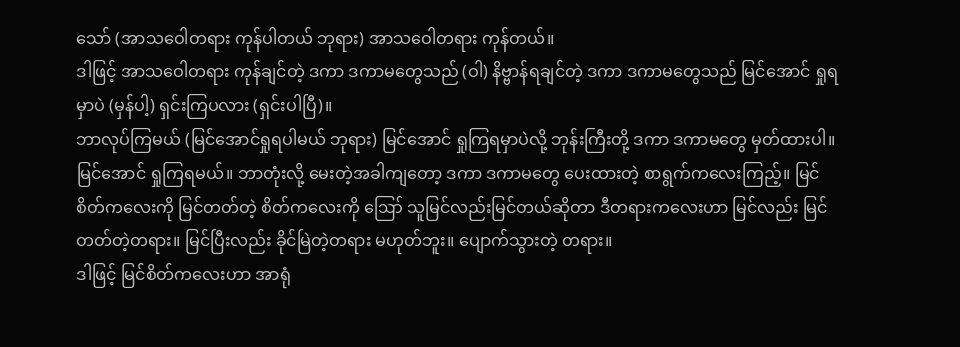သော် (အာသဝေါတရား ကုန်ပါတယ် ဘုရား) အာသဝေါတရား ကုန်တယ်။
ဒါဖြင့် အာသဝေါတရား ကုန်ချင်တဲ့ ဒကာ ဒကာမတွေသည် (ဝါ) နိဗ္ဗာန်ရချင်တဲ့ ဒကာ ဒကာမတွေသည် မြင်အောင် ရှုရမှာပဲ (မှန်ပါ့) ရှင်းကြပလား (ရှင်းပါပြီ)။
ဘာလုပ်ကြမယ် (မြင်အောင်ရှုရပါမယ် ဘုရား) မြင်အောင် ရှုကြရမှာပဲလို့ ဘုန်းကြီးတို့ ဒကာ ဒကာမတွေ မှတ်ထားပါ။
မြင်အောင် ရှုကြရမယ်။ ဘာတုံးလို့ မေးတဲ့အခါကျတော့ ဒကာ ဒကာမတွေ ပေးထားတဲ့ စာရွက်ကလေးကြည့်။ မြင်စိတ်ကလေးကို မြင်တတ်တဲ့ စိတ်ကလေးကို ဪ သူမြင်လည်းမြင်တယ်ဆိုတာ ဒီတရားကလေးဟာ မြင်လည်း မြင်တတ်တဲ့တရား။ မြင်ပြီးလည်း ခိုင်မြဲတဲ့တရား မဟုတ်ဘူး။ ပျောက်သွားတဲ့ တရား။
ဒါဖြင့် မြင်စိတ်ကလေးဟာ အာရုံ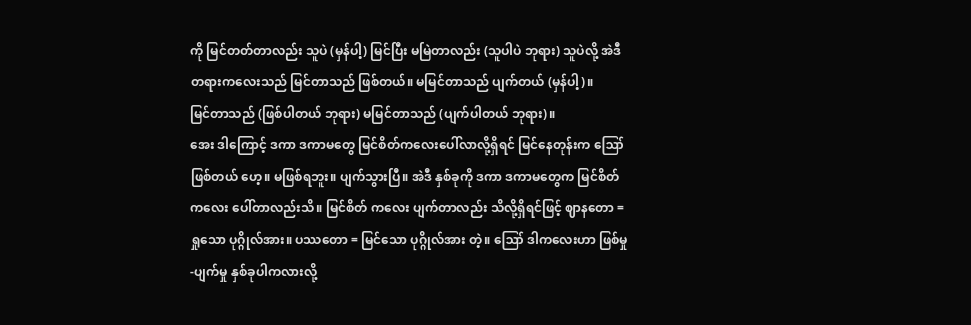ကို မြင်တတ်တာလည်း သူပဲ (မှန်ပါ့) မြင်ပြီး မမြဲတာလည်း (သူပါပဲ ဘုရား) သူပဲလို့ အဲဒီ တရားကလေးသည် မြင်တာသည် ဖြစ်တယ်။ မမြင်တာသည် ပျက်တယ် (မှန်ပါ့)။
မြင်တာသည် (ဖြစ်ပါတယ် ဘုရား) မမြင်တာသည် (ပျက်ပါတယ် ဘုရား)။
အေး ဒါကြောင့် ဒကာ ဒကာမတွေ မြင်စိတ်ကလေးပေါ်လာလို့ရှိရင် မြင်နေတုန်းက ဪ ဖြစ်တယ် ဟေ့။ မဖြစ်ရဘူး။ ပျက်သွားပြီ။ အဲဒီ နှစ်ခုကို ဒကာ ဒကာမတွေက မြင်စိတ်ကလေး ပေါ်တာလည်းသိ။ မြင်စိတ် ကလေး ပျက်တာလည်း သိလို့ရှိရင်ဖြင့် ဈာနတော = ရှုသော ပုဂ္ဂိုလ်အား။ ပဿတော = မြင်သော ပုဂ္ဂိုလ်အား တဲ့။ ဪ ဒါကလေးဟာ ဖြစ်မှု-ပျက်မှု နှစ်ခုပါကလားလို့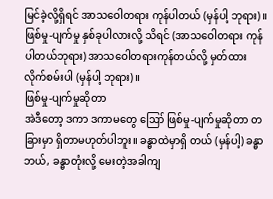မြင်ခဲ့လို့ရှိရင် အာသဝေါတရား ကုန်ပါတယ် (မှန်ပါ့ ဘုရား)။
ဖြစ်မှု-ပျက်မှု နှစ်ခုပါလားလို့ သိရင် (အာသဝေါတရား ကုန်ပါတယ်ဘုရား) အာသဝေါတရားကုန်တယ်လို့ မှတ်ထားလိုက်စမ်းပါ (မှန်ပါ့ ဘုရား)။
ဖြစ်မှု-ပျက်မှုဆိုတာ
အဲဒီတော့ ဒကာ ဒကာမတွေ ဪ ဖြစ်မှု-ပျက်မှုဆိုတာ တခြားမှာ ရှိတာမဟုတ်ပါဘူး။ ခန္ဓာထဲမှာရှိ တယ် (မှန်ပါ့) ခန္ဓာဘယ်, ခန္ဓာတုံးလို့ မေးတဲ့အခါကျ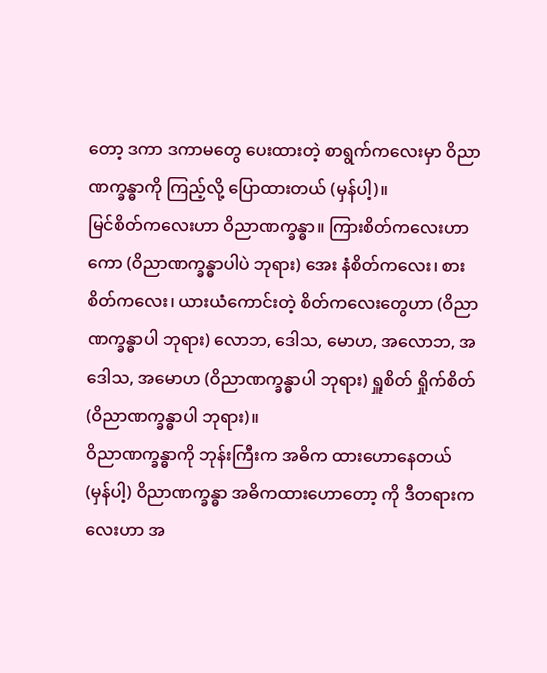တော့ ဒကာ ဒကာမတွေ ပေးထားတဲ့ စာရွက်ကလေးမှာ ဝိညာ ဏက္ခန္ဓာကို ကြည့်လို့ ပြောထားတယ် (မှန်ပါ့)။
မြင်စိတ်ကလေးဟာ ဝိညာဏက္ခန္ဓာ။ ကြားစိတ်ကလေးဟာကော (ဝိညာဏက္ခန္ဓာပါပဲ ဘုရား) အေး နံစိတ်ကလေး၊ စားစိတ်ကလေး၊ ယားယံကောင်းတဲ့ စိတ်ကလေးတွေဟာ (ဝိညာဏက္ခန္ဓာပါ ဘုရား) လောဘ, ဒေါသ, မောဟ, အလောဘ, အဒေါသ, အမောဟ (ဝိညာဏက္ခန္ဓာပါ ဘုရား) ရှူစိတ် ရှိုက်စိတ် (ဝိညာဏက္ခန္ဓာပါ ဘုရား)။
ဝိညာဏက္ခန္ဓာကို ဘုန်းကြီးက အဓိက ထားဟောနေတယ် (မှန်ပါ့) ဝိညာဏက္ခန္ဓာ အဓိကထားဟောတော့ ကို ဒီတရားကလေးဟာ အ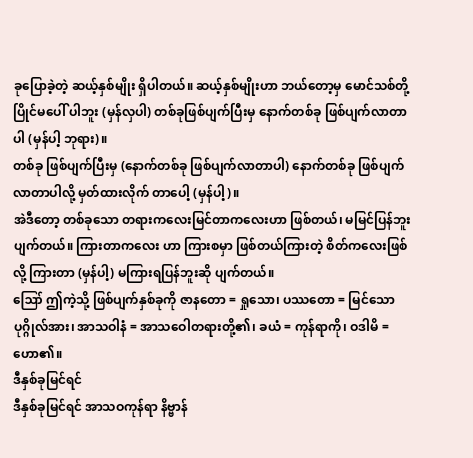ခုပြောခဲ့တဲ့ ဆယ့်နှစ်မျိုး ရှိပါတယ်။ ဆယ့်နှစ်မျိုးဟာ ဘယ်တော့မှ မောင်သစ်တို့ ပြိုင်မပေါ် ပါဘူး (မှန်လှပါ) တစ်ခုဖြစ်ပျက်ပြီးမှ နောက်တစ်ခု ဖြစ်ပျက်လာတာပါ (မှန်ပါ့ ဘုရား)။
တစ်ခု ဖြစ်ပျက်ပြီးမှ (နောက်တစ်ခု ဖြစ်ပျက်လာတာပါ) နောက်တစ်ခု ဖြစ်ပျက်လာတာပါလို့ မှတ်ထားလိုက် တာပေါ့ (မှန်ပါ့)။
အဲဒီတော့ တစ်ခုသော တရားကလေးမြင်တာကလေးဟာ ဖြစ်တယ်၊ မမြင်ပြန်ဘူး ပျက်တယ်။ ကြားတာကလေး ဟာ ကြားစမှာ ဖြစ်တယ်ကြားတဲ့ စိတ်ကလေးဖြစ်လို့ ကြားတာ (မှန်ပါ့) မကြားရပြန်ဘူးဆို ပျက်တယ်။
ဪ ဤကဲ့သို့ ဖြစ်ပျက်နှစ်ခုကို ဇာနတော = ရှုသော၊ ပဿတော = မြင်သော ပုဂ္ဂိုလ်အား၊ အာသဝါနံ = အာသဝေါတရားတို့၏၊ ခယံ = ကုန်ရာကို၊ ဝဒါမိ = ဟော၏။
ဒီနှစ်ခုမြင်ရင်
ဒီနှစ်ခုမြင်ရင် အာသဝကုန်ရာ နိဗ္ဗာန်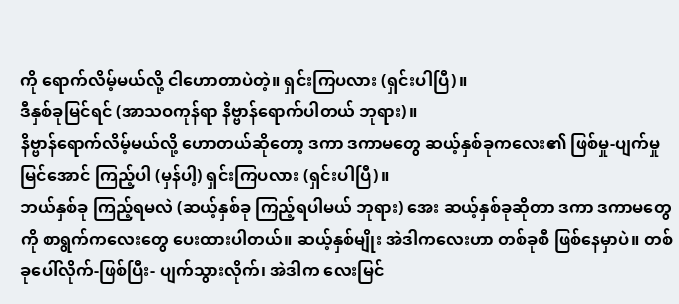ကို ရောက်လိမ့်မယ်လို့ ငါဟောတာပဲတဲ့။ ရှင်းကြပလား (ရှင်းပါပြီ)။
ဒီနှစ်ခုမြင်ရင် (အာသဝကုန်ရာ နိဗ္ဗာန်ရောက်ပါတယ် ဘုရား)။
နိဗ္ဗာန်ရောက်လိမ့်မယ်လို့ ဟောတယ်ဆိုတော့ ဒကာ ဒကာမတွေ ဆယ့်နှစ်ခုကလေး၏ ဖြစ်မှု-ပျက်မှု မြင်အောင် ကြည့်ပါ (မှန်ပါ့) ရှင်းကြပလား (ရှင်းပါပြီ)။
ဘယ်နှစ်ခု ကြည့်ရမလဲ (ဆယ့်နှစ်ခု ကြည့်ရပါမယ် ဘုရား) အေး ဆယ့်နှစ်ခုဆိုတာ ဒကာ ဒကာမတွေကို စာရွက်ကလေးတွေ ပေးထားပါတယ်။ ဆယ့်နှစ်မျိုး အဲဒါကလေးဟာ တစ်ခုစီ ဖြစ်နေမှာပဲ။ တစ်ခုပေါ်လိုက်-ဖြစ်ပြီး- ပျက်သွားလိုက်၊ အဲဒါက လေးမြင်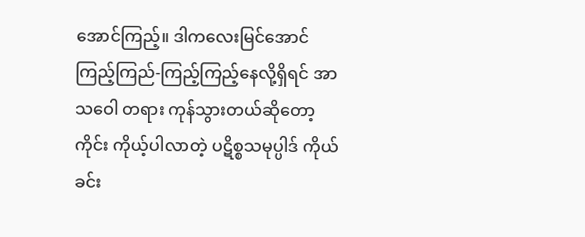အောင်ကြည့်။ ဒါကလေးမြင်အောင် ကြည့်ကြည်-ကြည့်ကြည့်နေလို့ရှိရင် အာသဝေါ တရား ကုန်သွားတယ်ဆိုတော့ ကိုင်း ကိုယ့်ပါလာတဲ့ ပဋိစ္စသမုပ္ပါဒ် ကိုယ်ခင်း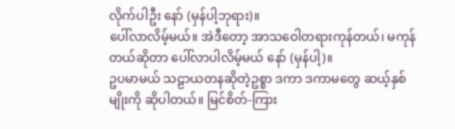လိုက်ပါဦး နော် (မှန်ပါ့ဘုရား)။
ပေါ်လာလိမ့်မယ်။ အဲဒီတော့ အာသဝေါတရားကုန်တယ်၊ မကုန်တယ်ဆိုတာ ပေါ်လာပါလိမ့်မယ် နော် (မှန်ပါ့)။
ဥပမာမယ် သဠာယတနဆိုတဲ့ဥစ္စာ ဒကာ ဒကာမတွေ ဆယ့်နှစ်မျိုးကို ဆိုပါတယ်။ မြင်စိတ်-ကြား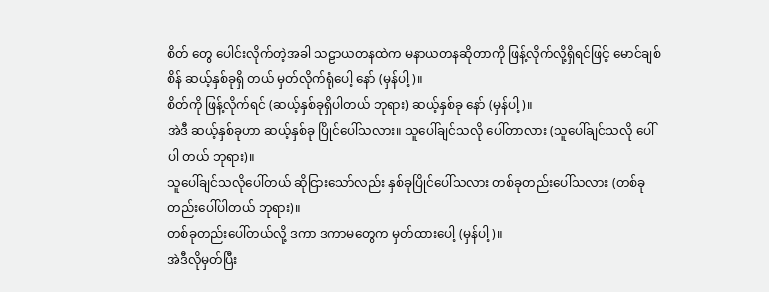စိတ် တွေ ပေါင်းလိုက်တဲ့အခါ သဠာယတနထဲက မနာယတနဆိုတာကို ဖြန့်လိုက်လို့ရှိရင်ဖြင့် မောင်ချစ်စိန် ဆယ့်နှစ်ခုရှိ တယ် မှတ်လိုက်ရုံပေါ့ နော် (မှန်ပါ့)။
စိတ်ကို ဖြန့်လိုက်ရင် (ဆယ့်နှစ်ခုရှိပါတယ် ဘုရား) ဆယ့်နှစ်ခု နော် (မှန်ပါ့)။
အဲဒီ ဆယ့်နှစ်ခုဟာ ဆယ့်နှစ်ခု ပြိုင်ပေါ်သလား။ သူပေါ်ချင်သလို ပေါ်တာလား (သူပေါ်ချင်သလို ပေါ်ပါ တယ် ဘုရား)။
သူပေါ်ချင်သလိုပေါ်တယ် ဆိုငြားသော်လည်း နှစ်ခုပြိုင်ပေါ်သလား တစ်ခုတည်းပေါ်သလား (တစ်ခု တည်းပေါ်ပါတယ် ဘုရား)။
တစ်ခုတည်းပေါ်တယ်လို့ ဒကာ ဒကာမတွေက မှတ်ထားပေါ့ (မှန်ပါ့)။
အဲဒီလိုမှတ်ပြီး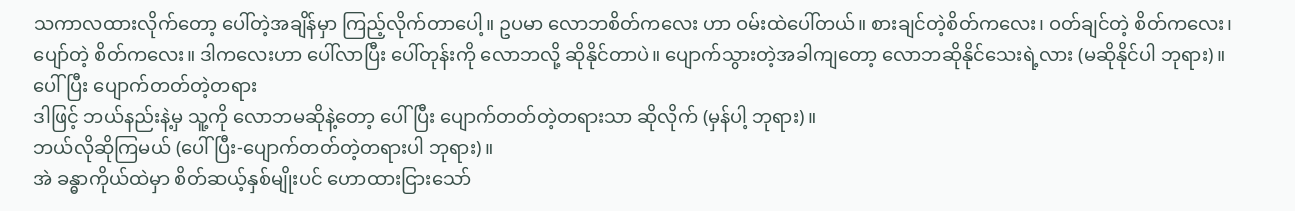သကာလထားလိုက်တော့ ပေါ်တဲ့အချိန်မှာ ကြည့်လိုက်တာပေါ့။ ဥပမာ လောဘစိတ်ကလေး ဟာ ဝမ်းထဲပေါ်တယ်။ စားချင်တဲ့စိတ်ကလေး၊ ဝတ်ချင်တဲ့ စိတ်ကလေး၊ ပျော်တဲ့ စိတ်ကလေး။ ဒါကလေးဟာ ပေါ်လာပြီး ပေါ်တုန်းကို လောဘလို့ ဆိုနိုင်တာပဲ။ ပျောက်သွားတဲ့အခါကျတော့ လောဘဆိုနိုင်သေးရဲ့လား (မဆိုနိုင်ပါ ဘုရား)။
ပေါ်ပြီး ပျောက်တတ်တဲ့တရား
ဒါဖြင့် ဘယ်နည်းနဲ့မှ သူ့ကို လောဘမဆိုနဲ့တော့ ပေါ်ပြီး ပျောက်တတ်တဲ့တရားသာ ဆိုလိုက် (မှန်ပါ့ ဘုရား)။
ဘယ်လိုဆိုကြမယ် (ပေါ်ပြီး-ပျောက်တတ်တဲ့တရားပါ ဘုရား)။
အဲ ခန္ဓာကိုယ်ထဲမှာ စိတ်ဆယ့်နှစ်မျိုးပင် ဟောထားငြားသော်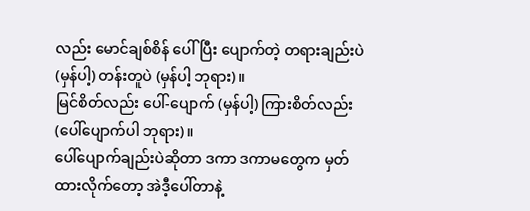လည်း မောင်ချစ်စိန် ပေါ်ပြီး ပျောက်တဲ့ တရားချည်းပဲ (မှန်ပါ့) တန်းတူပဲ (မှန်ပါ့ ဘုရား)။
မြင်စိတ်လည်း ပေါ်-ပျောက် (မှန်ပါ့) ကြားစိတ်လည်း (ပေါ်ပျောက်ပါ ဘုရား)။
ပေါ်ပျောက်ချည်းပဲဆိုတာ ဒကာ ဒကာမတွေက မှတ်ထားလိုက်တော့ အဲဒီ့ပေါ်တာနဲ့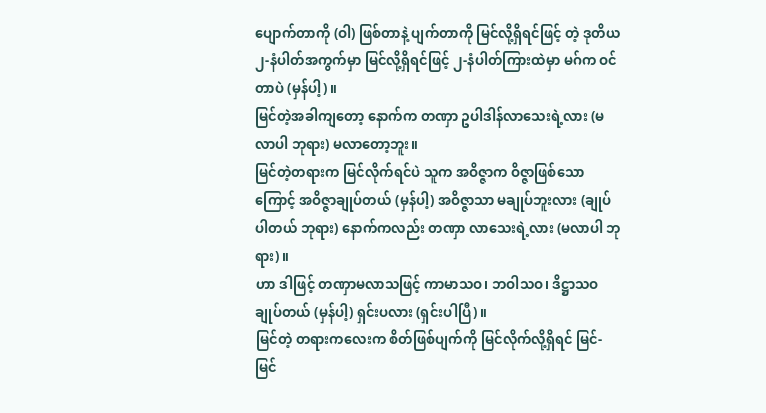ပျောက်တာကို (ဝါ) ဖြစ်တာနဲ့ ပျက်တာကို မြင်လို့ရှိရင်ဖြင့် တဲ့ ဒုတိယ ၂-နံပါတ်အကွက်မှာ မြင်လို့ရှိရင်ဖြင့် ၂-နံပါတ်ကြားထဲမှာ မဂ်က ဝင်တာပဲ (မှန်ပါ့)။
မြင်တဲ့အခါကျတော့ နောက်က တဏှာ ဥပါဒါန်လာသေးရဲ့လား (မလာပါ ဘုရား) မလာတော့ဘူး။
မြင်တဲ့တရားက မြင်လိုက်ရင်ပဲ သူက အဝိဇ္ဇာက ဝိဇ္ဇာဖြစ်သောကြောင့် အဝိဇ္ဇာချုပ်တယ် (မှန်ပါ့) အဝိဇ္ဇာသာ မချုပ်ဘူးလား (ချုပ်ပါတယ် ဘုရား) နောက်ကလည်း တဏှာ လာသေးရဲ့လား (မလာပါ ဘုရား)။
ဟာ ဒါဖြင့် တဏှာမလာသဖြင့် ကာမာသဝ၊ ဘဝါသဝ၊ ဒိဋ္ဌာသဝ ချုပ်တယ် (မှန်ပါ့) ရှင်းပလား (ရှင်းပါပြီ)။
မြင်တဲ့ တရားကလေးက စိတ်ဖြစ်ပျက်ကို မြင်လိုက်လို့ရှိရင် မြင်-မြင်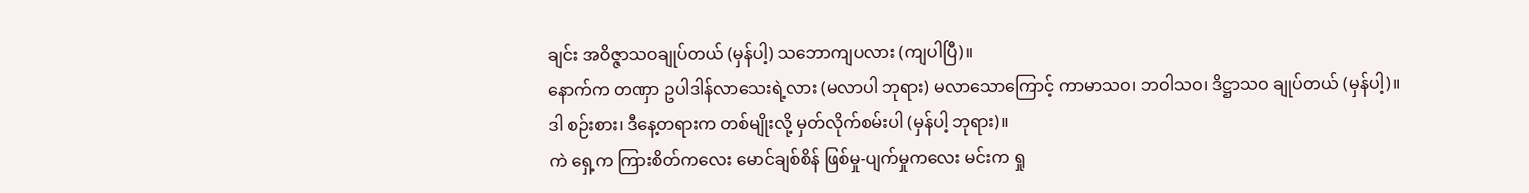ချင်း အဝိဇ္ဇာသဝချုပ်တယ် (မှန်ပါ့) သဘောကျပလား (ကျပါပြီ)။
နောက်က တဏှာ ဥပါဒါန်လာသေးရဲ့လား (မလာပါ ဘုရား) မလာသောကြောင့် ကာမာသဝ၊ ဘဝါသဝ၊ ဒိဋ္ဌာသဝ ချုပ်တယ် (မှန်ပါ့)။
ဒါ စဉ်းစား၊ ဒီနေ့တရားက တစ်မျိုးလို့ မှတ်လိုက်စမ်းပါ (မှန်ပါ့ ဘုရား)။
ကဲ ရှေ့က ကြားစိတ်ကလေး မောင်ချစ်စိန် ဖြစ်မှု-ပျက်မှုကလေး မင်းက ရှု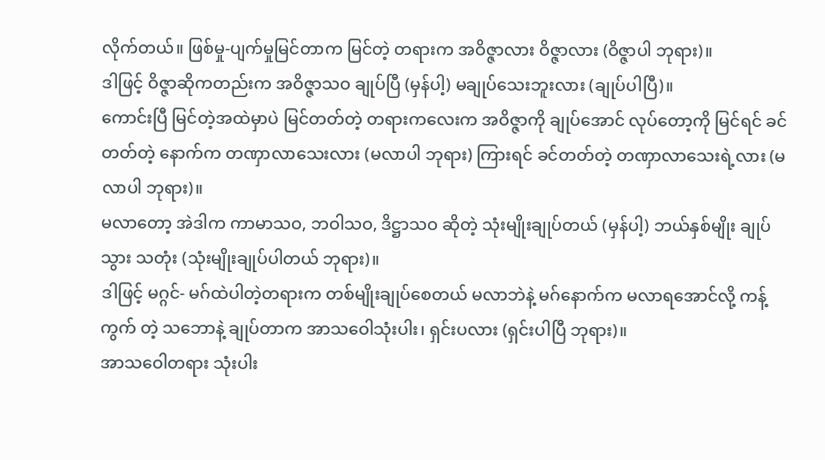လိုက်တယ်။ ဖြစ်မှု-ပျက်မှုမြင်တာက မြင်တဲ့ တရားက အဝိဇ္ဇာလား ဝိဇ္ဇာလား (ဝိဇ္ဇာပါ ဘုရား)။
ဒါဖြင့် ဝိဇ္ဇာဆိုကတည်းက အဝိဇ္ဇာသဝ ချုပ်ပြီ (မှန်ပါ့) မချုပ်သေးဘူးလား (ချုပ်ပါပြီ)။
ကောင်းပြီ မြင်တဲ့အထဲမှာပဲ မြင်တတ်တဲ့ တရားကလေးက အဝိဇ္ဇာကို ချုပ်အောင် လုပ်တော့ကို မြင်ရင် ခင်တတ်တဲ့ နောက်က တဏှာလာသေးလား (မလာပါ ဘုရား) ကြားရင် ခင်တတ်တဲ့ တဏှာလာသေးရဲ့လား (မလာပါ ဘုရား)။
မလာတော့ အဲဒါက ကာမာသဝ, ဘဝါသဝ, ဒိဋ္ဌာသဝ ဆိုတဲ့ သုံးမျိုးချုပ်တယ် (မှန်ပါ့) ဘယ်နှစ်မျိုး ချုပ်သွား သတုံး (သုံးမျိုးချုပ်ပါတယ် ဘုရား)။
ဒါဖြင့် မဂ္ဂင်- မဂ်ထဲပါတဲ့တရားက တစ်မျိုးချုပ်စေတယ် မလာဘဲနဲ့ မဂ်နောက်က မလာရအောင်လို့ ကန့်ကွက် တဲ့ သဘောနဲ့ ချုပ်တာက အာသဝေါသုံးပါး၊ ရှင်းပလား (ရှင်းပါပြီ ဘုရား)။
အာသဝေါတရား သုံးပါး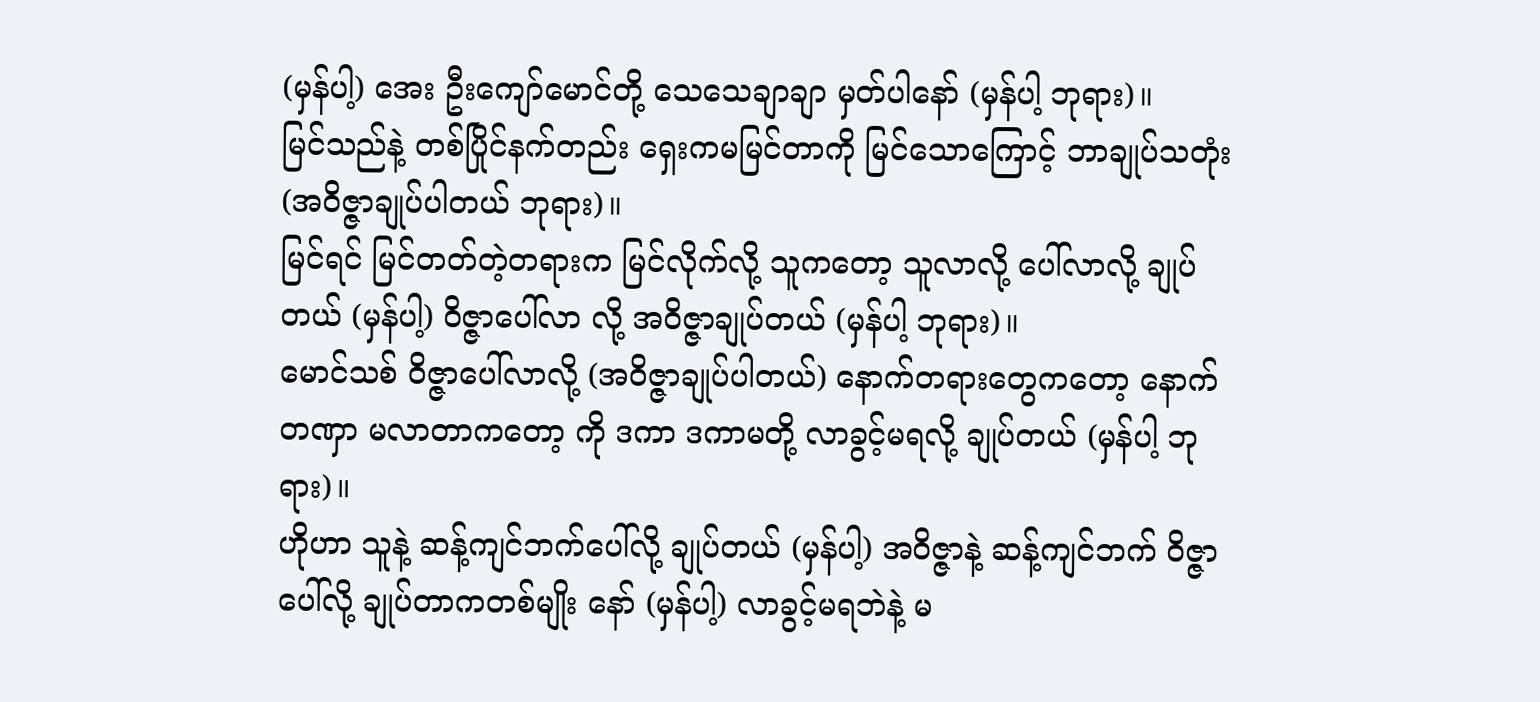(မှန်ပါ့) အေး ဦးကျော်မောင်တို့ သေသေချာချာ မှတ်ပါနော် (မှန်ပါ့ ဘုရား)။
မြင်သည်နဲ့ တစ်ပြိုင်နက်တည်း ရှေးကမမြင်တာကို မြင်သောကြောင့် ဘာချုပ်သတုံး (အဝိဇ္ဇာချုပ်ပါတယ် ဘုရား)။
မြင်ရင် မြင်တတ်တဲ့တရားက မြင်လိုက်လို့ သူကတော့ သူလာလို့ ပေါ်လာလို့ ချုပ်တယ် (မှန်ပါ့) ဝိဇ္ဇာပေါ်လာ လို့ အဝိဇ္ဇာချုပ်တယ် (မှန်ပါ့ ဘုရား)။
မောင်သစ် ဝိဇ္ဇာပေါ်လာလို့ (အဝိဇ္ဇာချုပ်ပါတယ်) နောက်တရားတွေကတော့ နောက်တဏှာ မလာတာကတော့ ကို ဒကာ ဒကာမတို့ လာခွင့်မရလို့ ချုပ်တယ် (မှန်ပါ့ ဘုရား)။
ဟိုဟာ သူနဲ့ ဆန့်ကျင်ဘက်ပေါ်လို့ ချုပ်တယ် (မှန်ပါ့) အဝိဇ္ဇာနဲ့ ဆန့်ကျင်ဘက် ဝိဇ္ဇာပေါ်လို့ ချုပ်တာကတစ်မျိုး နော် (မှန်ပါ့) လာခွင့်မရဘဲနဲ့ မ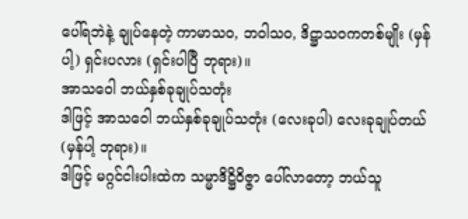ပေါ်ရဘဲနဲ့ ချုပ်နေတဲ့ ကာမာသဝ, ဘဝါသဝ, ဒိဋ္ဌာသဝကတစ်မျိုး (မှန်ပါ့) ရှင်းပလား (ရှင်းပါပြီ ဘုရား)။
အာသဝေါ ဘယ်နှစ်ခုချုပ်သတုံး
ဒါဖြင့် အာသဝေါ ဘယ်နှစ်ခုချုပ်သတုံး (လေးခုပါ) လေးခုချုပ်တယ် (မှန်ပါ့ ဘုရား)။
ဒါဖြင့် မဂ္ဂင်ငါးပါးထဲက သမ္မာဒိဋ္ဌိဝိဇ္ဇာ ပေါ်လာတော့ ဘယ်သူ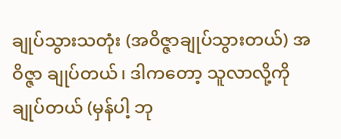ချုပ်သွားသတုံး (အဝိဇ္ဇာချုပ်သွားတယ်) အဝိဇ္ဇာ ချုပ်တယ်၊ ဒါကတော့ သူလာလို့ကိုချုပ်တယ် (မှန်ပါ့ ဘု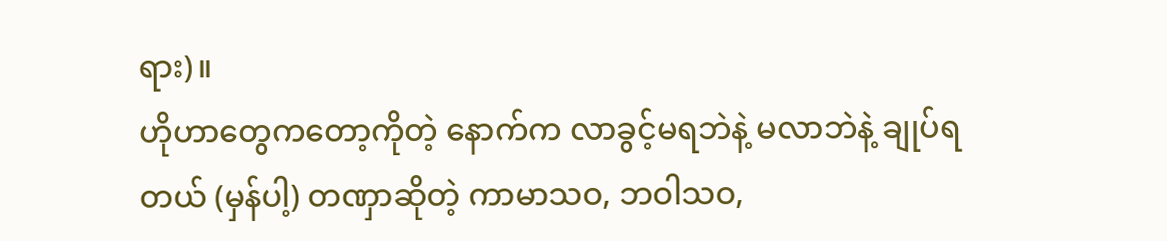ရား)။
ဟိုဟာတွေကတော့ကိုတဲ့ နောက်က လာခွင့်မရဘဲနဲ့ မလာဘဲနဲ့ ချုပ်ရတယ် (မှန်ပါ့) တဏှာဆိုတဲ့ ကာမာသဝ, ဘဝါသဝ,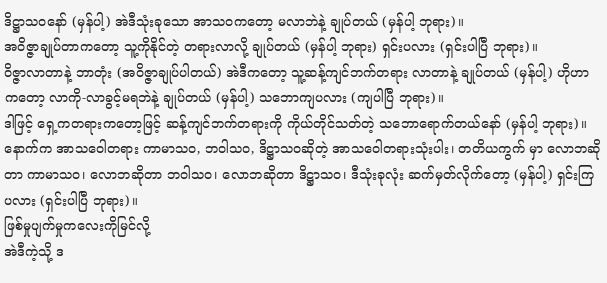ဒိဋ္ဌာသဝနော် (မှန်ပါ့) အဲဒီသုံးခုသော အာသဝကတော့ မလာဘဲနဲ့ ချုပ်တယ် (မှန်ပါ့ ဘုရား)။
အဝိဇ္ဇာချုပ်တာကတော့ သူ့ကိုနိုင်တဲ့ တရားလာလို့ ချုပ်တယ် (မှန်ပါ့ ဘုရား) ရှင်းပလား (ရှင်းပါပြီ ဘုရား)။
ဝိဇ္ဇာလာတာနဲ့ ဘာတုံး (အဝိဇ္ဇာချုပ်ပါတယ်) အဲဒီကတော့ သူ့ဆန့်ကျင်ဘက်တရား လာတာနဲ့ ချုပ်တယ် (မှန်ပါ့) ဟိုဟာကတော့ လာကို-လာခွင့်မရဘဲနဲ့ ချုပ်တယ် (မှန်ပါ့) သဘောကျပလား (ကျပါပြီ ဘုရား)။
ဒါဖြင့် ရှေ့ကတရားကတော့ဖြင့် ဆန့်ကျင်ဘက်တရားကို ကိုယ်တိုင်သတ်တဲ့ သဘောရောက်တယ်နော် (မှန်ပါ့ ဘုရား)။
နောက်က အာသဝေါတရား ကာမာသဝ, ဘဝါသဝ, ဒိဋ္ဌာသဝဆိုတဲ့ အာသဝေါတရားသုံးပါး၊ တတိယကွက် မှာ လောဘဆိုတာ ကာမာသဝ၊ လောဘဆိုတာ ဘဝါသဝ၊ လောဘဆိုတာ ဒိဋ္ဌာသဝ၊ ဒီသုံးခုလုံး ဆက်မှတ်လိုက်တော့ (မှန်ပါ့) ရှင်းကြပလား (ရှင်းပါပြီ ဘုရား)။
ဖြစ်မှုပျက်မှုကလေးကိုမြင်လို့
အဲဒီကဲ့သို့ ဒ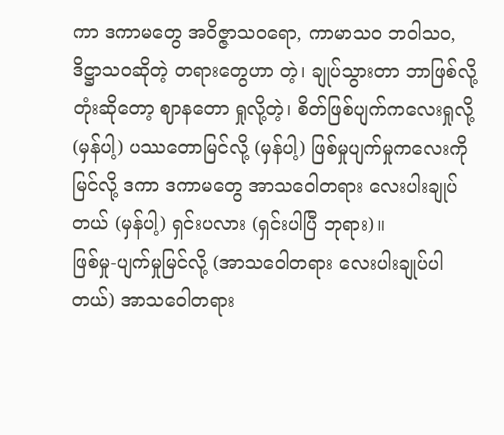ကာ ဒကာမတွေ အဝိဇ္ဇာသဝရော, ကာမာသဝ ဘဝါသဝ, ဒိဋ္ဌာသဝဆိုတဲ့ တရားတွေဟာ တဲ့၊ ချုပ်သွားတာ ဘာဖြစ်လို့တုံးဆိုတော့ ဈာနတော ရှုလို့တဲ့၊ စိတ်ဖြစ်ပျက်ကလေးရှုလို့ (မှန်ပါ့) ပဿတောမြင်လို့ (မှန်ပါ့) ဖြစ်မှုပျက်မှုကလေးကိုမြင်လို့ ဒကာ ဒကာမတွေ အာသဝေါတရား လေးပါးချုပ်တယ် (မှန်ပါ့) ရှင်းပလား (ရှင်းပါပြီ ဘုရား)။
ဖြစ်မှု-ပျက်မှုမြင်လို့ (အာသဝေါတရား လေးပါးချုပ်ပါတယ်) အာသဝေါတရား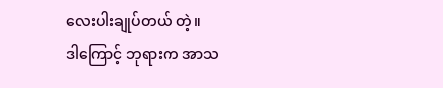လေးပါးချုပ်တယ် တဲ့။
ဒါကြောင့် ဘုရားက အာသ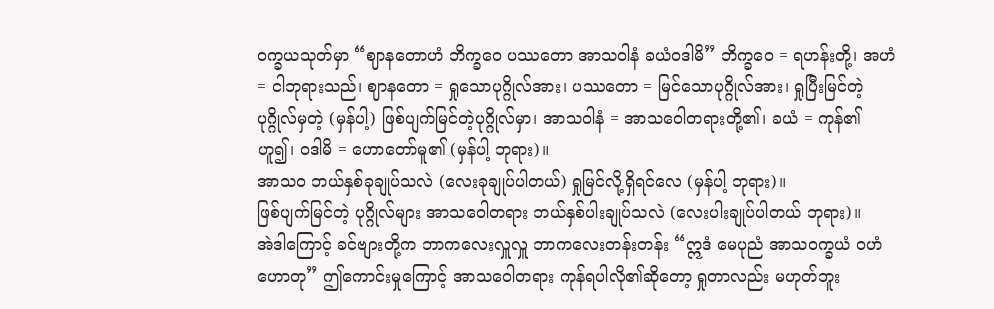ဝက္ခယသုတ်မှာ “ဈာနတောဟံ ဘိက္ခဝေ ပဿတော အာသဝါနံ ခယံဝဒါမိ” ဘိက္ခဝေ = ရဟန်းတို့၊ အဟံ = ငါဘုရားသည်၊ ဈာနတော = ရှုသောပုဂ္ဂိုလ်အား၊ ပဿတော = မြင်သောပုဂ္ဂိုလ်အား၊ ရှုပြီးမြင်တဲ့ ပုဂ္ဂိုလ်မှတဲ့ (မှန်ပါ့) ဖြစ်ပျက်မြင်တဲ့ပုဂ္ဂိုလ်မှာ၊ အာသဝါနံ = အာသဝေါတရားတို့၏၊ ခယံ = ကုန်၏ ဟူ၍၊ ဝဒါမိ = ဟောတော်မူ၏ (မှန်ပါ့ ဘုရား)။
အာသဝ ဘယ်နှစ်ခုချုပ်သလဲ (လေးခုချုပ်ပါတယ်) ရှုမြင်လို့ရှိရင်လေ (မှန်ပါ့ ဘုရား)။
ဖြစ်ပျက်မြင်တဲ့ ပုဂ္ဂိုလ်များ အာသဝေါတရား ဘယ်နှစ်ပါးချုပ်သလဲ (လေးပါးချုပ်ပါတယ် ဘုရား)။
အဲဒါကြောင့် ခင်ဗျားတို့က ဘာကလေးလှူလှူ ဘာကလေးတန်းတန်း “ဣဒံ မေပုညံ အာသဝက္ခယံ ဝဟံ ဟောတု” ဤကောင်းမှုကြောင့် အာသဝေါတရား ကုန်ရပါလို၏ဆိုတော့ ရှုတာလည်း မဟုတ်ဘူး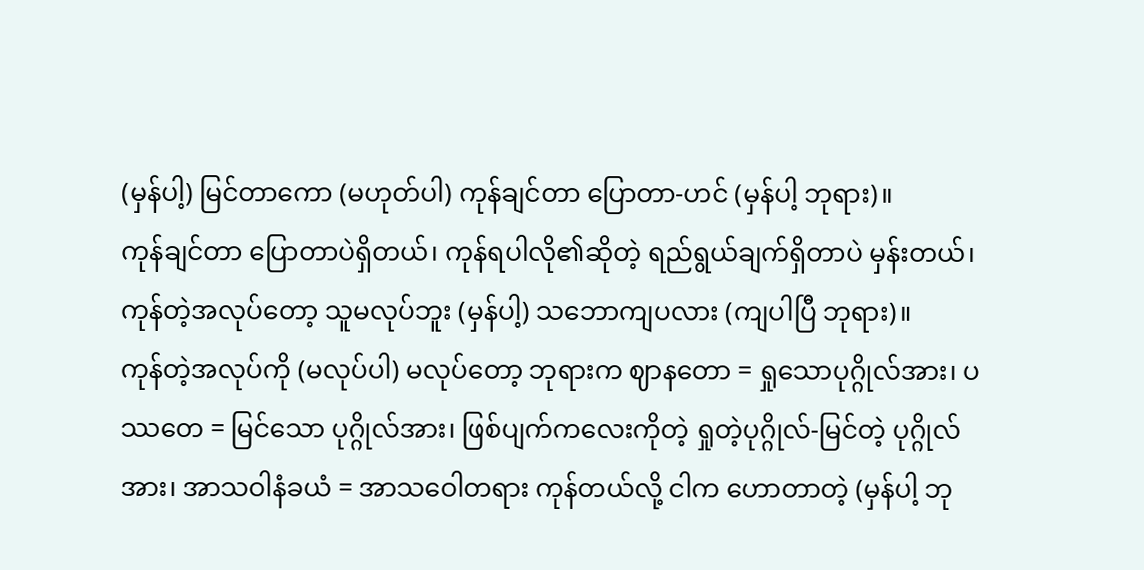(မှန်ပါ့) မြင်တာကော (မဟုတ်ပါ) ကုန်ချင်တာ ပြောတာ-ဟင် (မှန်ပါ့ ဘုရား)။
ကုန်ချင်တာ ပြောတာပဲရှိတယ်၊ ကုန်ရပါလို၏ဆိုတဲ့ ရည်ရွယ်ချက်ရှိတာပဲ မှန်းတယ်၊ ကုန်တဲ့အလုပ်တော့ သူမလုပ်ဘူး (မှန်ပါ့) သဘောကျပလား (ကျပါပြီ ဘုရား)။
ကုန်တဲ့အလုပ်ကို (မလုပ်ပါ) မလုပ်တော့ ဘုရားက ဈာနတော = ရှုသောပုဂ္ဂိုလ်အား၊ ပဿတေ = မြင်သော ပုဂ္ဂိုလ်အား၊ ဖြစ်ပျက်ကလေးကိုတဲ့ ရှုတဲ့ပုဂ္ဂိုလ်-မြင်တဲ့ ပုဂ္ဂိုလ်အား၊ အာသဝါနံခယံ = အာသဝေါတရား ကုန်တယ်လို့ ငါက ဟောတာတဲ့ (မှန်ပါ့ ဘု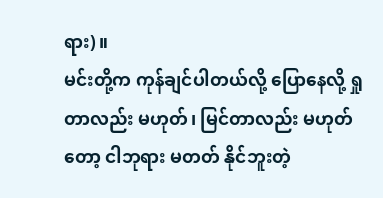ရား)။
မင်းတို့က ကုန်ချင်ပါတယ်လို့ ပြောနေလို့ ရှုတာလည်း မဟုတ်၊ မြင်တာလည်း မဟုတ်တော့ ငါဘုရား မတတ် နိုင်ဘူးတဲ့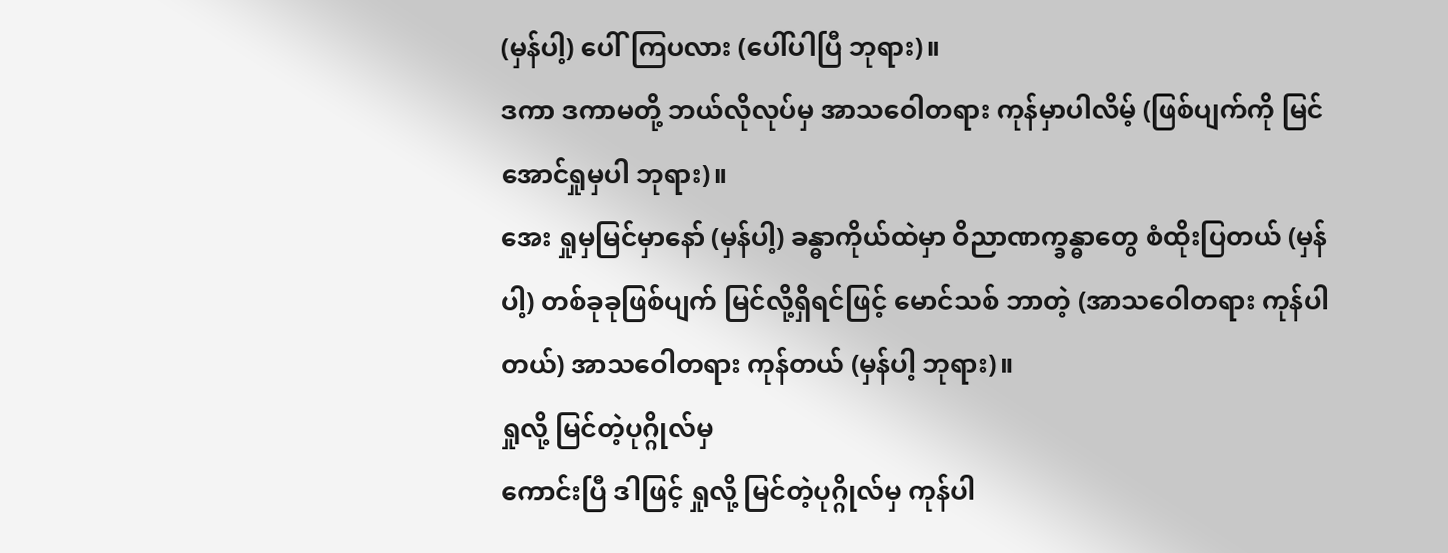(မှန်ပါ့) ပေါ်ကြပလား (ပေါ်ပါပြီ ဘုရား)။
ဒကာ ဒကာမတို့ ဘယ်လိုလုပ်မှ အာသဝေါတရား ကုန်မှာပါလိမ့် (ဖြစ်ပျက်ကို မြင်အောင်ရှုမှပါ ဘုရား)။
အေး ရှုမှမြင်မှာနော် (မှန်ပါ့) ခန္ဓာကိုယ်ထဲမှာ ဝိညာဏက္ခန္ဓာတွေ စံထိုးပြတယ် (မှန်ပါ့) တစ်ခုခုဖြစ်ပျက် မြင်လို့ရှိရင်ဖြင့် မောင်သစ် ဘာတဲ့ (အာသဝေါတရား ကုန်ပါတယ်) အာသဝေါတရား ကုန်တယ် (မှန်ပါ့ ဘုရား)။
ရှုလို့ မြင်တဲ့ပုဂ္ဂိုလ်မှ
ကောင်းပြီ ဒါဖြင့် ရှုလို့ မြင်တဲ့ပုဂ္ဂိုလ်မှ ကုန်ပါ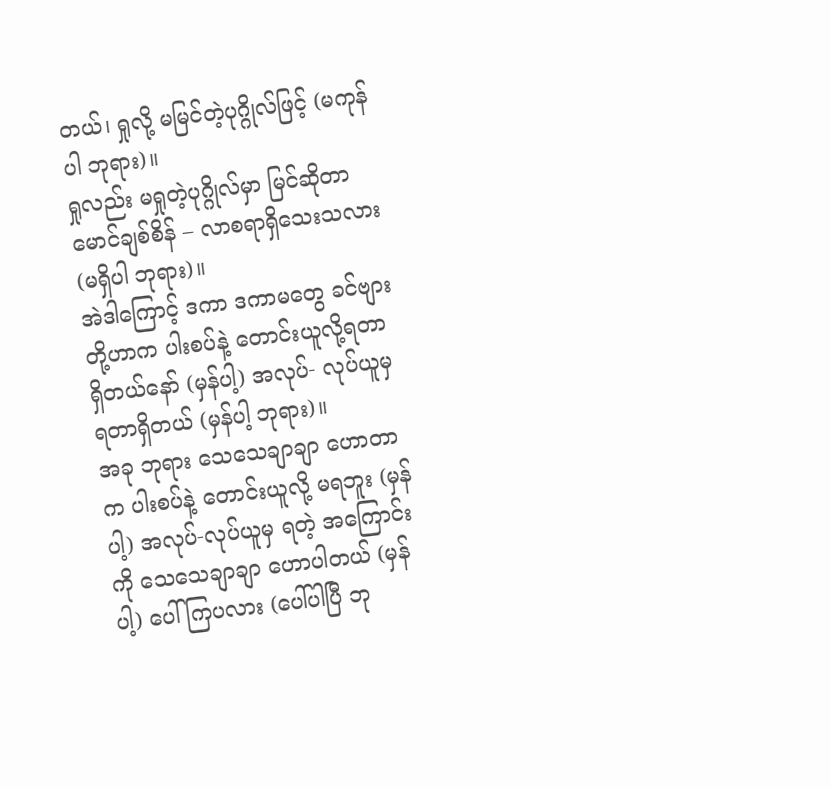တယ်၊ ရှုလို့ မမြင်တဲ့ပုဂ္ဂိုလ်ဖြင့် (မကုန်ပါ ဘုရား)။
ရှုလည်း မရှုတဲ့ပုဂ္ဂိုလ်မှာ မြင်ဆိုတာ မောင်ချစ်စိန် – လာစရာရှိသေးသလား (မရှိပါ ဘုရား)။
အဲဒါကြောင့် ဒကာ ဒကာမတွေ ခင်ဗျားတို့ဟာက ပါးစပ်နဲ့ တောင်းယူလို့ရတာရှိတယ်နော် (မှန်ပါ့) အလုပ်- လုပ်ယူမှ ရတာရှိတယ် (မှန်ပါ့ ဘုရား)။
အခု ဘုရား သေသေချာချာ ဟောတာက ပါးစပ်နဲ့ တောင်းယူလို့ မရဘူး (မှန်ပါ့) အလုပ်-လုပ်ယူမှ ရတဲ့ အကြောင်းကို သေသေချာချာ ဟောပါတယ် (မှန်ပါ့) ပေါ်ကြပလား (ပေါ်ပါပြီ ဘု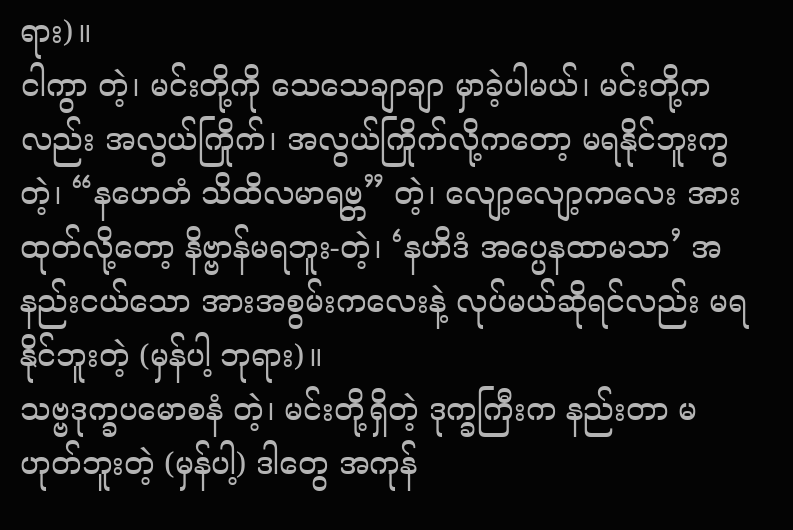ရား)။
ငါကွာ တဲ့၊ မင်းတို့ကို သေသေချာချာ မှာခဲ့ပါမယ်၊ မင်းတို့ကလည်း အလွယ်ကြိုက်၊ အလွယ်ကြိုက်လို့ကတော့ မရနိုင်ဘူးကွ တဲ့၊ “နဟေတံ သိထိလမာရဗ္ဘ” တဲ့၊ လျော့လျော့ကလေး အားထုတ်လို့တော့ နိဗ္ဗာန်မရဘူး-တဲ့၊ ‘နဟိဒံ အပ္ပေနထာမသာ’ အနည်းငယ်သော အားအစွမ်းကလေးနဲ့ လုပ်မယ်ဆိုရင်လည်း မရနိုင်ဘူးတဲ့ (မှန်ပါ့ ဘုရား)။
သဗ္ဗဒုက္ခပမောစနံ တဲ့၊ မင်းတို့ရှိတဲ့ ဒုက္ခကြီးက နည်းတာ မဟုတ်ဘူးတဲ့ (မှန်ပါ့) ဒါတွေ အကုန်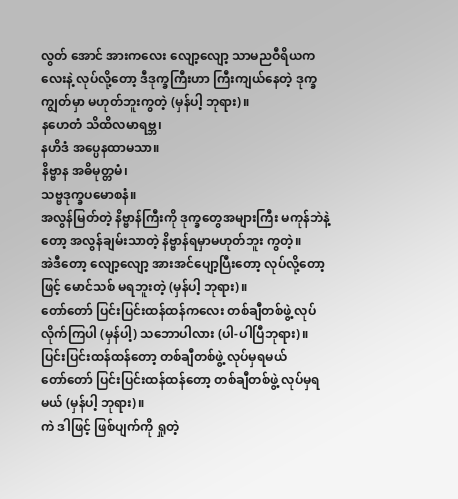လွတ် အောင် အားကလေး လျော့လျော့ သာမညဝီရိယကလေးနဲ့ လုပ်လို့တော့ ဒီဒုက္ခကြီးဟာ ကြီးကျယ်နေတဲ့ ဒုက္ခကျွတ်မှာ မဟုတ်ဘူးကွတဲ့ (မှန်ပါ့ ဘုရား)။
နဟေတံ သိထိလမာရဗ္ဘ၊
နဟိဒံ အပ္ပေနထာမသာ။
နိဗ္ဗာန အဓိမုတ္တမံ၊
သဗ္ဗဒုက္ခပမောစနံ။
အလွန်မြတ်တဲ့ နိဗ္ဗာန်ကြီးကို ဒုက္ခတွေအများကြီး မကုန်ဘဲနဲ့တော့ အလွန်ချမ်းသာတဲ့ နိဗ္ဗာန်ရမှာမဟုတ်ဘူး ကွတဲ့။
အဲဒီတော့ လျော့လျော့ အားအင်ပျော့ပြီးတော့ လုပ်လို့တော့ဖြင့် မောင်သစ် မရဘူးတဲ့ (မှန်ပါ့ ဘုရား)။
တော်တော် ပြင်းပြင်းထန်ထန်ကလေး တစ်ချီတစ်ဖွဲ့ လုပ်လိုက်ကြပါ (မှန်ပါ့) သဘောပါလား (ပါ-ပါပြီဘုရား)။
ပြင်းပြင်းထန်ထန်တော့ တစ်ချီတစ်ဖွဲ့ လုပ်မှရမယ်
တော်တော် ပြင်းပြင်းထန်ထန်တော့ တစ်ချီတစ်ဖွဲ့ လုပ်မှရမယ် (မှန်ပါ့ ဘုရား)။
ကဲ ဒါဖြင့် ဖြစ်ပျက်ကို ရှုတဲ့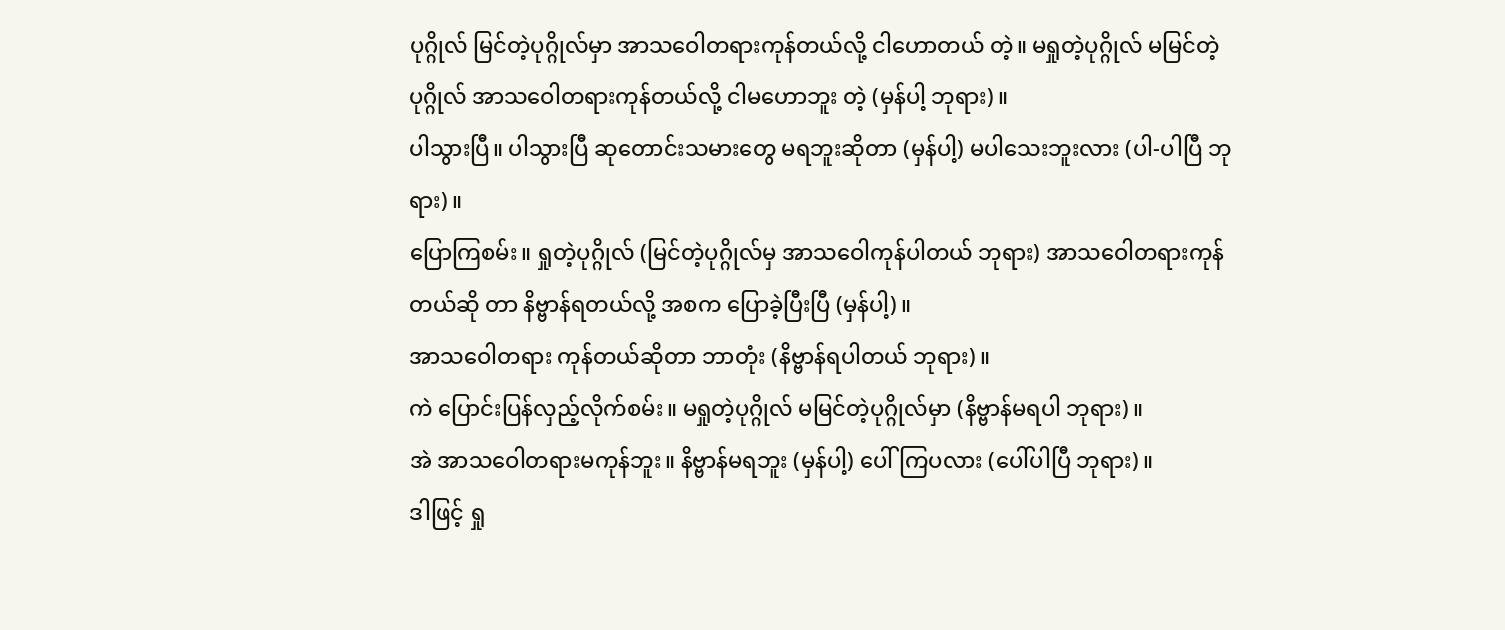ပုဂ္ဂိုလ် မြင်တဲ့ပုဂ္ဂိုလ်မှာ အာသဝေါတရားကုန်တယ်လို့ ငါဟောတယ် တဲ့။ မရှုတဲ့ပုဂ္ဂိုလ် မမြင်တဲ့ပုဂ္ဂိုလ် အာသဝေါတရားကုန်တယ်လို့ ငါမဟောဘူး တဲ့ (မှန်ပါ့ ဘုရား)။
ပါသွားပြီ။ ပါသွားပြီ ဆုတောင်းသမားတွေ မရဘူးဆိုတာ (မှန်ပါ့) မပါသေးဘူးလား (ပါ-ပါပြီ ဘုရား)။
ပြောကြစမ်း။ ရှုတဲ့ပုဂ္ဂိုလ် (မြင်တဲ့ပုဂ္ဂိုလ်မှ အာသဝေါကုန်ပါတယ် ဘုရား) အာသဝေါတရားကုန်တယ်ဆို တာ နိဗ္ဗာန်ရတယ်လို့ အစက ပြောခဲ့ပြီးပြီ (မှန်ပါ့)။
အာသဝေါတရား ကုန်တယ်ဆိုတာ ဘာတုံး (နိဗ္ဗာန်ရပါတယ် ဘုရား)။
ကဲ ပြောင်းပြန်လှည့်လိုက်စမ်း။ မရှုတဲ့ပုဂ္ဂိုလ် မမြင်တဲ့ပုဂ္ဂိုလ်မှာ (နိဗ္ဗာန်မရပါ ဘုရား)။
အဲ အာသဝေါတရားမကုန်ဘူး။ နိဗ္ဗာန်မရဘူး (မှန်ပါ့) ပေါ်ကြပလား (ပေါ်ပါပြီ ဘုရား)။
ဒါဖြင့် ရှု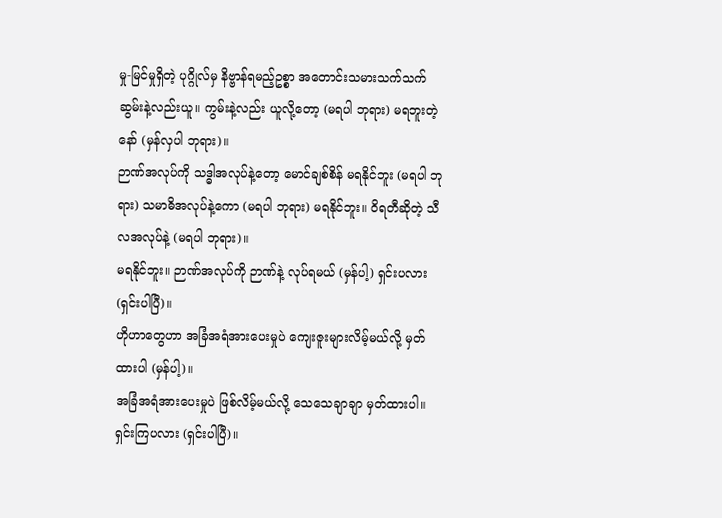မှု-မြင်မှုရှိတဲ့ ပုဂ္ဂိုလ်မှ နိဗ္ဗာန်ရမည့်ဥစ္စာ အတောင်းသမားသက်သက် ဆွမ်းနဲ့လည်းယူ။ ကွမ်းနဲ့လည်း ယူလို့တော့ (မရပါ ဘုရား) မရဘူးတဲ့ နော် (မှန်လှပါ ဘုရား)။
ဉာဏ်အလုပ်ကို သဒ္ဓါအလုပ်နဲ့တော့ မောင်ချစ်စိန် မရနိုင်ဘူး (မရပါ ဘုရား) သမာဓိအလုပ်နဲ့ကော (မရပါ ဘုရား) မရနိုင်ဘူး။ ဝိရတီဆိုတဲ့ သီလအလုပ်နဲ့ (မရပါ ဘုရား)။
မရနိုင်ဘူး။ ဉာဏ်အလုပ်ကို ဉာဏ်နဲ့ လုပ်ရမယ် (မှန်ပါ့) ရှင်းပလား (ရှင်းပါပြီ)။
ဟိုဟာတွေဟာ အခြံအရံအားပေးမှုပဲ ကျေးဇူးများလိမ့်မယ်လို့ မှတ်ထားပါ (မှန်ပါ့)။
အခြံအရံအားပေးမှုပဲ ဖြစ်လိမ့်မယ်လို့ သေသေချာချာ မှတ်ထားပါ။ ရှင်းကြပလား (ရှင်းပါပြီ)။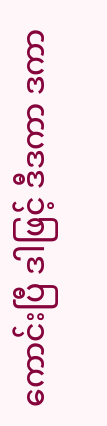ကောင်းပြီ ဒါဖြင့် ဒီဒကာ ဒကာ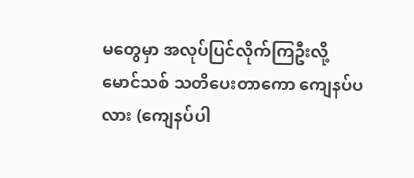မတွေမှာ အလုပ်ပြင်လိုက်ကြဦးလို့ မောင်သစ် သတိပေးတာကော ကျေနပ်ပလား (ကျေနပ်ပါ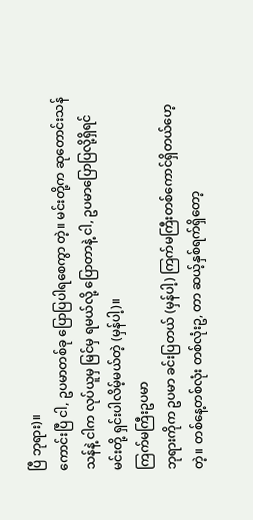ပြီ ဘုရား)။
ကောင်းပြီ ငါ, ဥပမာတစ်ခု ပြောပြပါရစေကွာ တဲ့။ မင်းတို့က ဆုတောင်းသန်သန်နဲ့ ငါက လုပ်ယူမှ မြင်မှ ရမယ်လို့ ပြောတာနဲ့ ငါ, ဥပမာပြောပြလို့ရှိရင် မင်းတို့ ရှင်းပါလိမ့်မယ်တဲ့ (မှန်ပါ့)။
ကြက်မကြီးဥပမာ
ဘုရားကိုက ဥပမာ ခင်းပြတယ် (မှန်ပါ့) ကြက်မကြီးတစ်ကောင်ရှိတယ်ဟေ့ တဲ့။ တစ်နေ့တစ်လုံး တစ်လုံးဥ, တာ ဆယ့်နှစ်ရက်ရှိတော့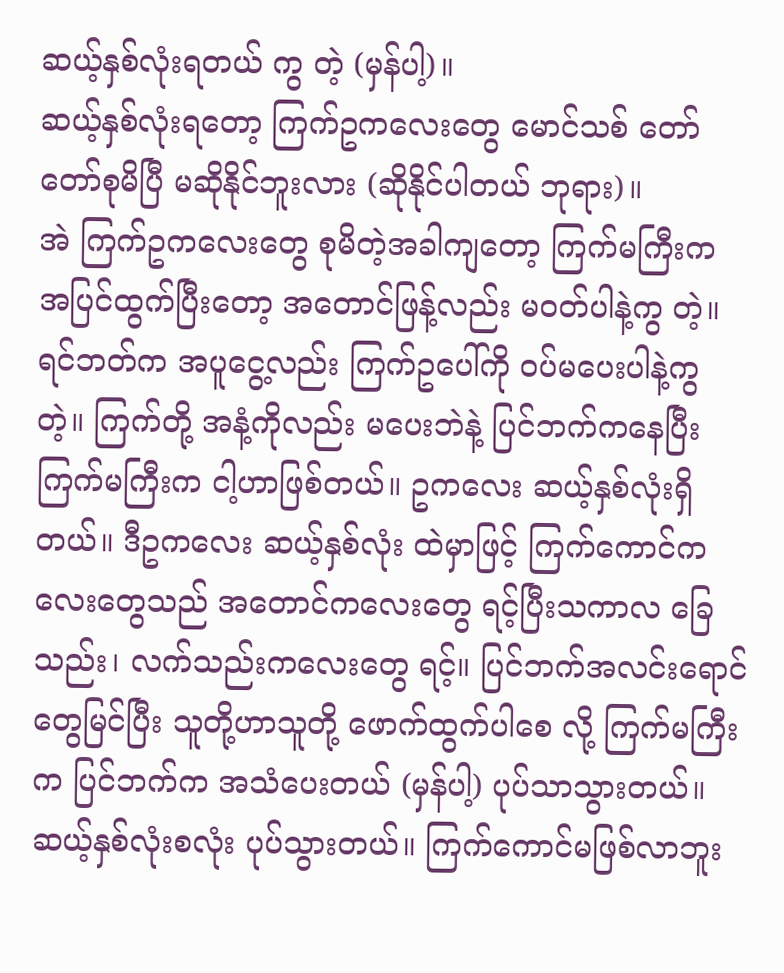ဆယ့်နှစ်လုံးရတယ် ကွ တဲ့ (မှန်ပါ့)။
ဆယ့်နှစ်လုံးရတော့ ကြက်ဥကလေးတွေ မောင်သစ် တော်တော်စုမိပြီ မဆိုနိုင်ဘူးလား (ဆိုနိုင်ပါတယ် ဘုရား)။
အဲ ကြက်ဥကလေးတွေ စုမိတဲ့အခါကျတော့ ကြက်မကြီးက အပြင်ထွက်ပြီးတော့ အတောင်ဖြန့်လည်း မဝတ်ပါနဲ့ကွ တဲ့။ ရင်ဘတ်က အပူငွေ့လည်း ကြက်ဥပေါ်ကို ဝပ်မပေးပါနဲ့ကွ တဲ့။ ကြက်တို့ အနံ့ကိုလည်း မပေးဘဲနဲ့ ပြင်ဘက်ကနေပြီး ကြက်မကြီးက ငါ့ဟာဖြစ်တယ်။ ဥကလေး ဆယ့်နှစ်လုံးရှိတယ်။ ဒီဥကလေး ဆယ့်နှစ်လုံး ထဲမှာဖြင့် ကြက်ကောင်ကလေးတွေသည် အတောင်ကလေးတွေ ရင့်ပြီးသကာလ ခြေသည်း၊ လက်သည်းကလေးတွေ ရင့်။ ပြင်ဘက်အလင်းရောင်တွေမြင်ပြီး သူတို့ဟာသူတို့ ဖောက်ထွက်ပါစေ လို့ ကြက်မကြီးက ပြင်ဘက်က အသံပေးတယ် (မှန်ပါ့) ပုပ်သာသွားတယ်။ ဆယ့်နှစ်လုံးစလုံး ပုပ်သွားတယ်။ ကြက်ကောင်မဖြစ်လာဘူး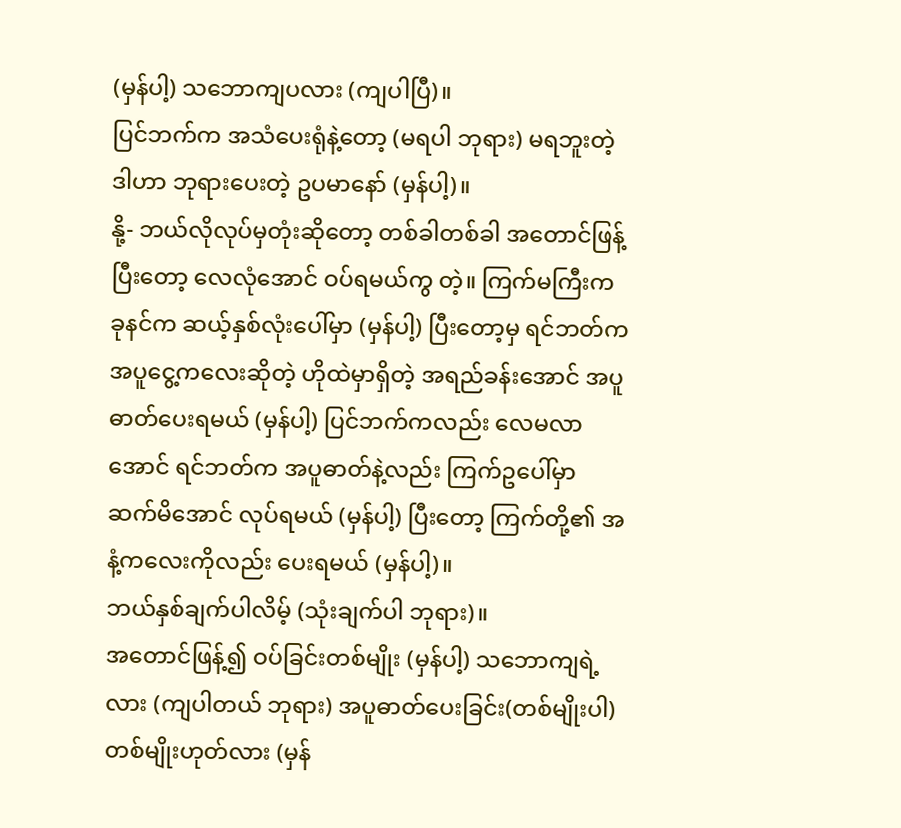(မှန်ပါ့) သဘောကျပလား (ကျပါပြီ)။
ပြင်ဘက်က အသံပေးရုံနဲ့တော့ (မရပါ ဘုရား) မရဘူးတဲ့ ဒါဟာ ဘုရားပေးတဲ့ ဥပမာနော် (မှန်ပါ့)။
နို့- ဘယ်လိုလုပ်မှတုံးဆိုတော့ တစ်ခါတစ်ခါ အတောင်ဖြန့်ပြီးတော့ လေလုံအောင် ဝပ်ရမယ်ကွ တဲ့။ ကြက်မကြီးက ခုနင်က ဆယ့်နှစ်လုံးပေါ်မှာ (မှန်ပါ့) ပြီးတော့မှ ရင်ဘတ်က အပူငွေ့ကလေးဆိုတဲ့ ဟိုထဲမှာရှိတဲ့ အရည်ခန်းအောင် အပူဓာတ်ပေးရမယ် (မှန်ပါ့) ပြင်ဘက်ကလည်း လေမလာအောင် ရင်ဘတ်က အပူဓာတ်နဲ့လည်း ကြက်ဥပေါ်မှာ ဆက်မိအောင် လုပ်ရမယ် (မှန်ပါ့) ပြီးတော့ ကြက်တို့၏ အနံ့ကလေးကိုလည်း ပေးရမယ် (မှန်ပါ့)။
ဘယ်နှစ်ချက်ပါလိမ့် (သုံးချက်ပါ ဘုရား)။
အတောင်ဖြန့်၍ ဝပ်ခြင်းတစ်မျိုး (မှန်ပါ့) သဘောကျရဲ့လား (ကျပါတယ် ဘုရား) အပူဓာတ်ပေးခြင်း(တစ်မျိုးပါ) တစ်မျိုးဟုတ်လား (မှန်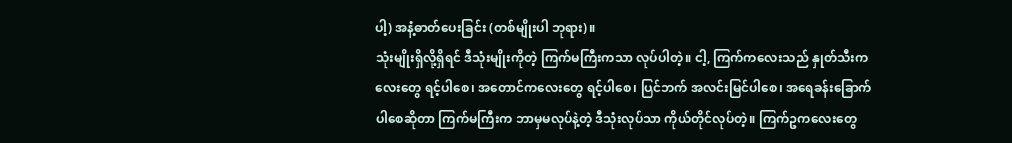ပါ့) အနံ့ဓာတ်ပေးခြင်း (တစ်မျိုးပါ ဘုရား)။
သုံးမျိုးရှိလို့ရှိရင် ဒီသုံးမျိုးကိုတဲ့ ကြက်မကြီးကသာ လုပ်ပါတဲ့။ ငါ့, ကြက်ကလေးသည် နှုတ်သီးကလေးတွေ ရင့်ပါစေ၊ အတောင်ကလေးတွေ ရင့်ပါစေ၊ ပြင်ဘက် အလင်းမြင်ပါစေ၊ အရေခန်းခြောက်ပါစေဆိုတာ ကြက်မကြီးက ဘာမှမလုပ်နဲ့တဲ့ ဒီသုံးလုပ်သာ ကိုယ်တိုင်လုပ်တဲ့။ ကြက်ဥကလေးတွေ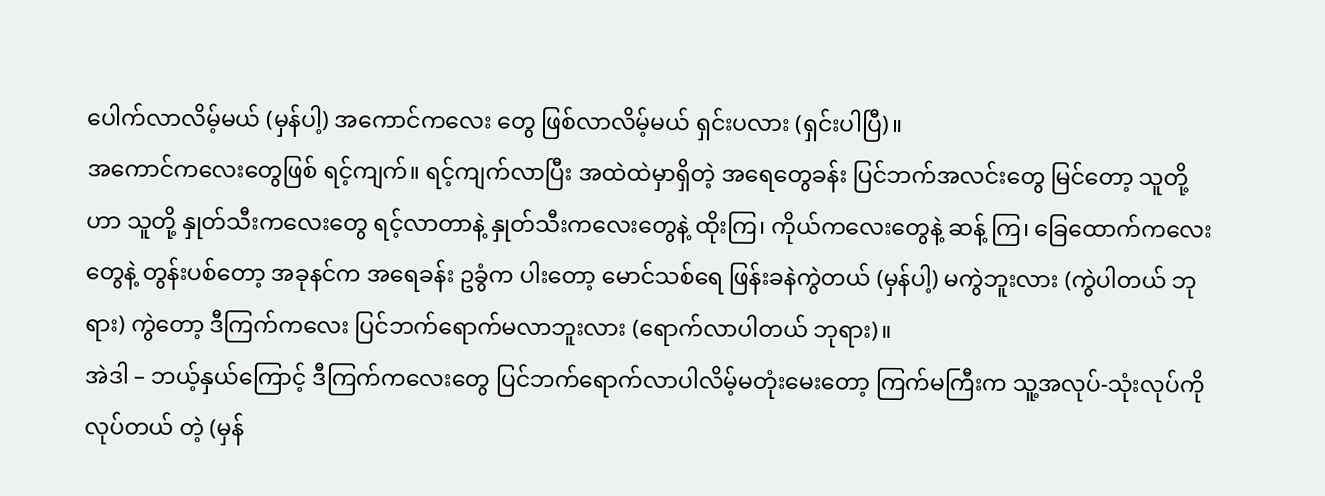ပေါက်လာလိမ့်မယ် (မှန်ပါ့) အကောင်ကလေး တွေ ဖြစ်လာလိမ့်မယ် ရှင်းပလား (ရှင်းပါပြီ)။
အကောင်ကလေးတွေဖြစ် ရင့်ကျက်။ ရင့်ကျက်လာပြီး အထဲထဲမှာရှိတဲ့ အရေတွေခန်း ပြင်ဘက်အလင်းတွေ မြင်တော့ သူတို့ဟာ သူတို့ နှုတ်သီးကလေးတွေ ရင့်လာတာနဲ့ နှုတ်သီးကလေးတွေနဲ့ ထိုးကြ၊ ကိုယ်ကလေးတွေနဲ့ ဆန့် ကြ၊ ခြေထောက်ကလေးတွေနဲ့ တွန်းပစ်တော့ အခုနင်က အရေခန်း ဥခွံက ပါးတော့ မောင်သစ်ရေ ဖြန်းခနဲကွဲတယ် (မှန်ပါ့) မကွဲဘူးလား (ကွဲပါတယ် ဘုရား) ကွဲတော့ ဒီကြက်ကလေး ပြင်ဘက်ရောက်မလာဘူးလား (ရောက်လာပါတယ် ဘုရား)။
အဲဒါ – ဘယ့်နှယ်ကြောင့် ဒီကြက်ကလေးတွေ ပြင်ဘက်ရောက်လာပါလိမ့်မတုံးမေးတော့ ကြက်မကြီးက သူ့အလုပ်-သုံးလုပ်ကို လုပ်တယ် တဲ့ (မှန်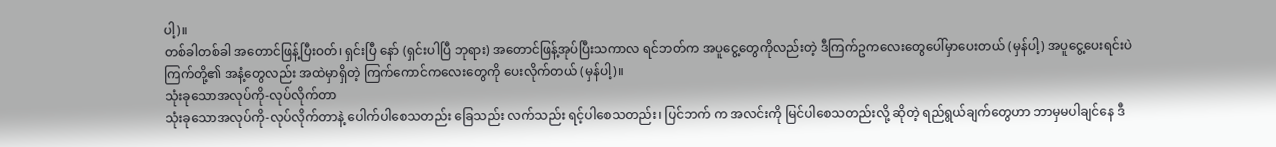ပါ့)။
တစ်ခါတစ်ခါ အတောင်ဖြန့်ပြီးဝတ်၊ ရှင်းပြီ နော် (ရှင်းပါပြီ ဘုရား) အတောင်ဖြန့်အုပ်ပြီးသကာလ ရင်ဘတ်က အပူငွေ့တွေကိုလည်းတဲ့ ဒီကြက်ဥကလေးတွေပေါ်မှာပေးတယ် (မှန်ပါ့) အပူငွေ့ပေးရင်းပဲ ကြက်တို့၏ အနံ့တွေလည်း အထဲမှာရှိတဲ့ ကြက်ကောင်ကလေးတွေကို ပေးလိုက်တယ် (မှန်ပါ့)။
သုံးခုသောအလုပ်ကို-လုပ်လိုက်တာ
သုံးခုသောအလုပ်ကို-လုပ်လိုက်တာနဲ့ ပေါက်ပါစေသတည်း ခြေသည်း လက်သည်း ရင့်ပါစေသတည်း၊ ပြင်ဘက် က အလင်းကို မြင်ပါစေသတည်းလို့ ဆိုတဲ့ ရည်ရွယ်ချက်တွေဟာ ဘာမှမပါချင်နေ ဒီ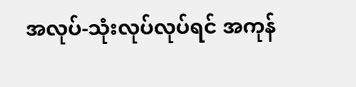အလုပ်-သုံးလုပ်လုပ်ရင် အကုန်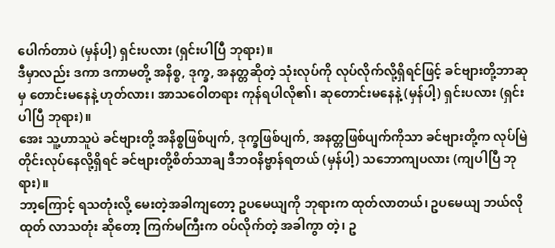ပေါက်တာပဲ (မှန်ပါ့) ရှင်းပလား (ရှင်းပါပြီ ဘုရား)။
ဒီမှာလည်း ဒကာ ဒကာမတို့ အနိစ္စ, ဒုက္ခ, အနတ္တဆိုတဲ့ သုံးလုပ်ကို လုပ်လိုက်လို့ရှိရင်ဖြင့် ခင်ဗျားတို့ဘာဆုမှ တောင်းမနေနဲ့ ဟုတ်လား၊ အာသဝေါတရား ကုန်ရပါလို၏၊ ဆုတောင်းမနေနဲ့ (မှန်ပါ့) ရှင်းပလား (ရှင်းပါပြီ ဘုရား)။
အေး သူ့ဟာသူပဲ ခင်ဗျားတို့ အနိစ္စဖြစ်ပျက်, ဒုက္ခဖြစ်ပျက်, အနတ္တဖြစ်ပျက်ကိုသာ ခင်ဗျားတို့က လုပ်မြဲ တိုင်းလုပ်နေလို့ရှိရင် ခင်ဗျားတို့စိတ်သာချ ဒီဘဝနိဗ္ဗာန်ရတယ် (မှန်ပါ့) သဘောကျပလား (ကျပါပြီ ဘုရား)။
ဘာ့ကြောင့် ရသတုံးလို့ မေးတဲ့အခါကျတော့ ဥပမေယျကို ဘုရားက ထုတ်လာတယ်၊ ဥပမေယျ ဘယ်လိုထုတ် လာသတုံး ဆိုတော့ ကြက်မကြီးက ဝပ်လိုက်တဲ့ အခါကွာ တဲ့၊ ဥ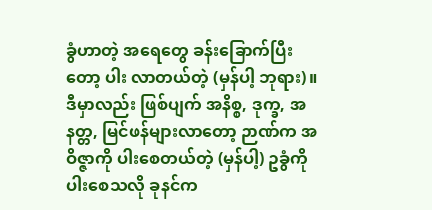ခွံဟာတဲ့ အရေတွေ ခန်းခြောက်ပြီးတော့ ပါး လာတယ်တဲ့ (မှန်ပါ့ ဘုရား)။
ဒီမှာလည်း ဖြစ်ပျက် အနိစ္စ, ဒုက္ခ, အနတ္တ, မြင်ဖန်များလာတော့ ဉာဏ်က အဝိဇ္ဇာကို ပါးစေတယ်တဲ့ (မှန်ပါ့) ဥခွံကိုပါးစေသလို ခုနင်က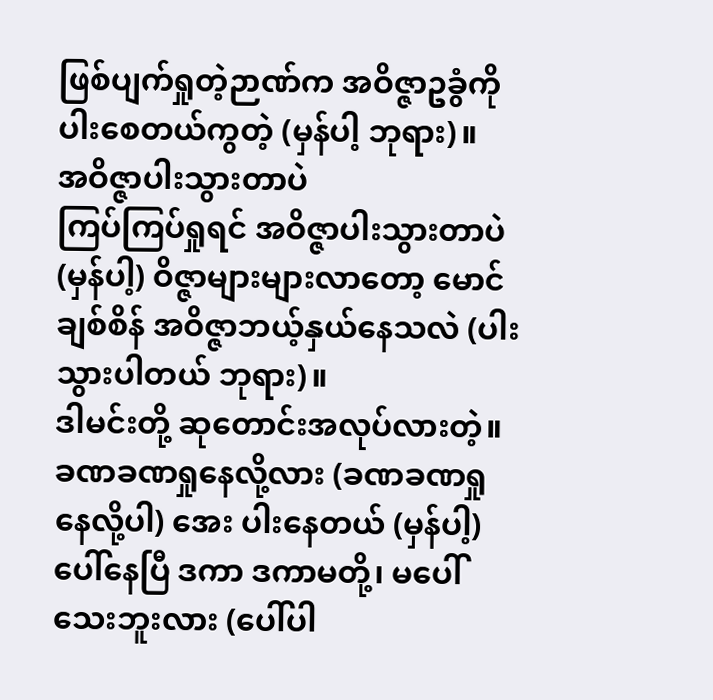ဖြစ်ပျက်ရှုတဲ့ဉာဏ်က အဝိဇ္ဇာဥခွံကိုပါးစေတယ်ကွတဲ့ (မှန်ပါ့ ဘုရား)။
အဝိဇ္ဇာပါးသွားတာပဲ
ကြပ်ကြပ်ရှုရင် အဝိဇ္ဇာပါးသွားတာပဲ (မှန်ပါ့) ဝိဇ္ဇာများများလာတော့ မောင်ချစ်စိန် အဝိဇ္ဇာဘယ့်နှယ်နေသလဲ (ပါးသွားပါတယ် ဘုရား)။
ဒါမင်းတို့ ဆုတောင်းအလုပ်လားတဲ့။ ခဏခဏရှုနေလို့လား (ခဏခဏရှုနေလို့ပါ) အေး ပါးနေတယ် (မှန်ပါ့) ပေါ်နေပြီ ဒကာ ဒကာမတို့၊ မပေါ်သေးဘူးလား (ပေါ်ပါ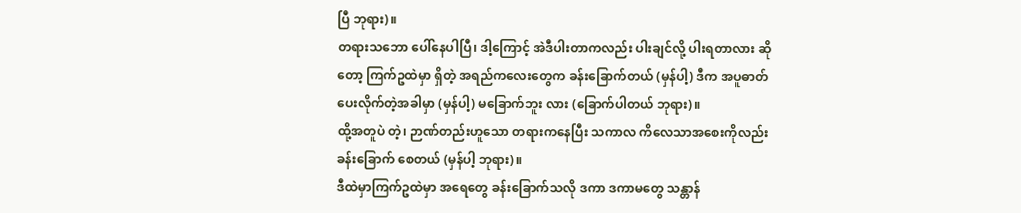ပြီ ဘုရား)။
တရားသဘော ပေါ်နေပါပြီ၊ ဒါ့ကြောင့် အဲဒီပါးတာကလည်း ပါးချင်လို့ ပါးရတာလား ဆိုတော့ ကြက်ဥထဲမှာ ရှိတဲ့ အရည်ကလေးတွေက ခန်းခြောက်တယ် (မှန်ပါ့) ဒီက အပူဓာတ်ပေးလိုက်တဲ့အခါမှာ (မှန်ပါ့) မခြောက်ဘူး လား (ခြောက်ပါတယ် ဘုရား)။
ထို့အတူပဲ တဲ့၊ ဉာဏ်တည်းဟူသော တရားကနေပြီး သကာလ ကိလေသာအစေးကိုလည်း ခန်းခြောက် စေတယ် (မှန်ပါ့ ဘုရား)။
ဒီထဲမှာကြက်ဥထဲမှာ အရေတွေ ခန်းခြောက်သလို ဒကာ ဒကာမတွေ သန္တာန်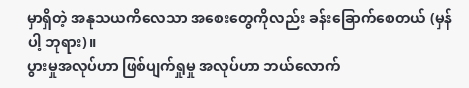မှာရှိတဲ့ အနုသယကိလေသာ အစေးတွေကိုလည်း ခန်းခြောက်စေတယ် (မှန်ပါ့ ဘုရား)။
ပွားမှုအလုပ်ဟာ ဖြစ်ပျက်ရှုမှု အလုပ်ဟာ ဘယ်လောက်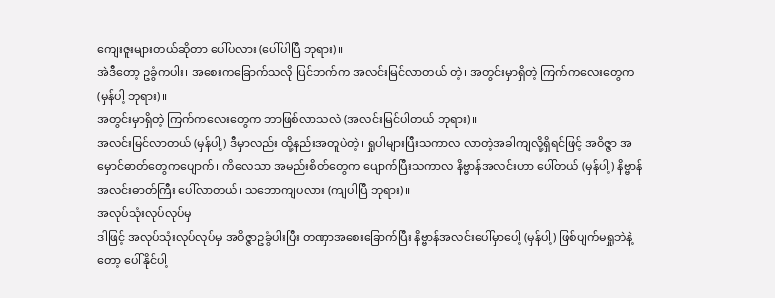ကျေးဇူးများတယ်ဆိုတာ ပေါ်ပလား (ပေါ်ပါပြီ ဘုရား)။
အဲဒီတော့ ဥခွံကပါး၊ အစေးကခြောက်သလို ပြင်ဘက်က အလင်းမြင်လာတယ် တဲ့၊ အတွင်းမှာရှိတဲ့ ကြက်ကလေးတွေက (မှန်ပါ့ ဘုရား)။
အတွင်းမှာရှိတဲ့ ကြက်ကလေးတွေက ဘာဖြစ်လာသလဲ (အလင်းမြင်ပါတယ် ဘုရား)။
အလင်းမြင်လာတယ် (မှန်ပါ့) ဒီမှာလည်း ထို့နည်းအတူပဲတဲ့၊ ရှုပါများပြီးသကာလ လာတဲ့အခါကျလို့ရှိရင်ဖြင့် အဝိဇ္ဇာ အမှောင်ဓာတ်တွေကပျောက်၊ ကိလေသာ အမည်းစိတ်တွေက ပျောက်ပြီးသကာလ နိဗ္ဗာန်အလင်းဟာ ပေါ်တယ် (မှန်ပါ့) နိဗ္ဗာန်အလင်းဓာတ်ကြီး ပေါ်လာတယ်၊ သဘောကျပလား (ကျပါပြီ ဘုရား)။
အလုပ်သုံးလုပ်လုပ်မှ
ဒါဖြင့် အလုပ်သုံးလုပ်လုပ်မှ အဝိဇ္ဇာဥခွံပါးပြီး တဏှာအစေးခြောက်ပြီး နိဗ္ဗာန်အလင်းပေါ်မှာပေါ့ (မှန်ပါ့) ဖြစ်ပျက်မရှုဘဲနဲ့တော့ ပေါ်နိုင်ပါ့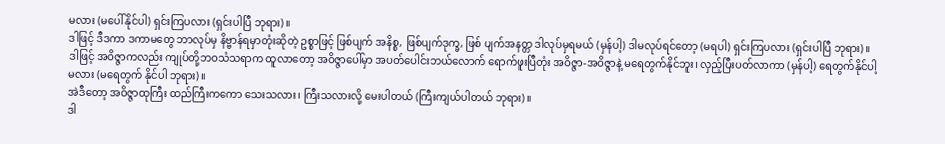မလား (မပေါ်နိုင်ပါ) ရှင်းကြပလား (ရှင်းပါပြီ ဘုရား)။
ဒါဖြင့် ဒီဒကာ ဒကာမတွေ ဘာလုပ်မှ နိဗ္ဗာန်ရမှာတုံးဆိုတဲ့ ဥစ္စာဖြင့် ဖြစ်ပျက် အနိစ္စ, ဖြစ်ပျက်ဒုက္ခ, ဖြစ် ပျက်အနတ္တ ဒါလုပ်မှရမယ် (မှန်ပါ့) ဒါမလုပ်ရင်တော့ (မရပါ) ရှင်းကြပလား (ရှင်းပါပြီ ဘုရား)။
ဒါဖြင့် အဝိဇ္ဇာကလည်း ကျုပ်တို့ဘဝသံသရာက ထူလာတော့ အဝိဇ္ဇာပေါ်မှာ အပတ်ပေါင်းဘယ်လောက် ရောက်ဖူးပြီတုံး အဝိဇ္ဇာ-အဝိဇ္ဇာနဲ့ မရေတွက်နိုင်ဘူး၊ လှည့်ပြီးပတ်လာကာ (မှန်ပါ့) ရေတွက်နိုင်ပါ့မလား (မရေတွက် နိုင်ပါ ဘုရား)။
အဲဒီတော့ အဝိဇ္ဇာထုကြီး ထည်ကြီးကကော သေးသလား၊ ကြီးသလားလို့ မေးပါတယ် (ကြီးကျယ်ပါတယ် ဘုရား)။
ဒါ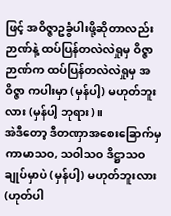ဖြင့် အဝိဇ္ဇာဥခွံပါးဖို့ဆိုတာလည်း ဉာဏ်နဲ့ ထပ်ပြန်တလဲလဲရှုမှ ဝိဇ္ဇာဉာဏ်က ထပ်ပြန်တလဲလဲရှုမှ အဝိဇ္ဇာ ကပါးမှာ (မှန်ပါ့) မဟုတ်ဘူးလား (မှန်ပါ့ ဘုရား)။
အဲဒီတော့ ဒီတဏှာအစေးခြောက်မှ ကာမာသဝ, သဝါသဝ ဒိဋ္ဌာသဝချုပ်မှာပဲ (မှန်ပါ့) မဟုတ်ဘူးလား (ဟုတ်ပါ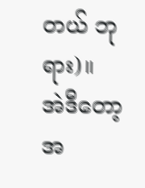တယ် ဘုရား)။
အဲဒီတော့ အ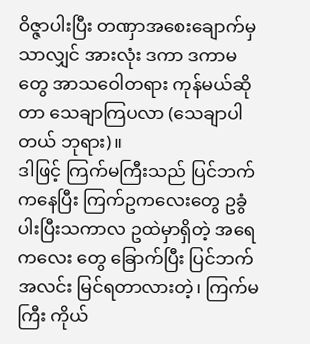ဝိဇ္ဇာပါးပြီး တဏှာအစေးချောက်မှသာလျှင် အားလုံး ဒကာ ဒကာမတွေ အာသဝေါတရား ကုန်မယ်ဆိုတာ သေချာကြပလာ (သေချာပါတယ် ဘုရား)။
ဒါဖြင့် ကြက်မကြီးသည် ပြင်ဘက်ကနေပြီး ကြက်ဥကလေးတွေ ဥခွံပါးပြီးသကာလ ဥထဲမှာရှိတဲ့ အရေကလေး တွေ ခြောက်ပြီး ပြင်ဘက်အလင်း မြင်ရတာလားတဲ့၊ ကြက်မကြီး ကိုယ်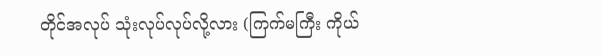တိုင်အလုပ် သုံးလုပ်လုပ်လို့လား (ကြက်မကြီး ကိုယ်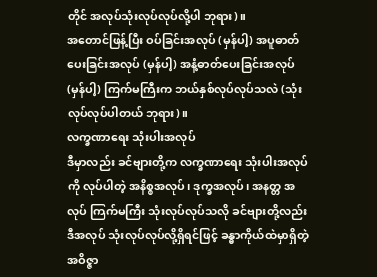တိုင် အလုပ်သုံးလုပ်လုပ်လို့ပါ ဘုရား)။
အတောင်ဖြန့်ပြီး ဝပ်ခြင်းအလုပ် (မှန်ပါ့) အပူဓာတ်ပေးခြင်းအလုပ် (မှန်ပါ့) အနံ့ဓာတ်ပေးခြင်းအလုပ် (မှန်ပါ့) ကြက်မကြီးက ဘယ်နှစ်လုပ်လုပ်သလဲ (သုံးလုပ်လုပ်ပါတယ် ဘုရား)။
လက္ခဏာရေး သုံးပါးအလုပ်
ဒီမှာလည်း ခင်ဗျားတို့က လက္ခဏာရေး သုံးပါးအလုပ်ကို လုပ်ပါတဲ့ အနိစ္စအလုပ်၊ ဒုက္ခအလုပ်၊ အနတ္တ အလုပ် ကြက်မကြီး သုံးလုပ်လုပ်သလို ခင်ဗျားတို့လည်း ဒီအလုပ် သုံးလုပ်လုပ်လို့ရှိရင်ဖြင့် ခန္ဓာကိုယ်ထဲမှာရှိတဲ့ အဝိဇ္ဇာ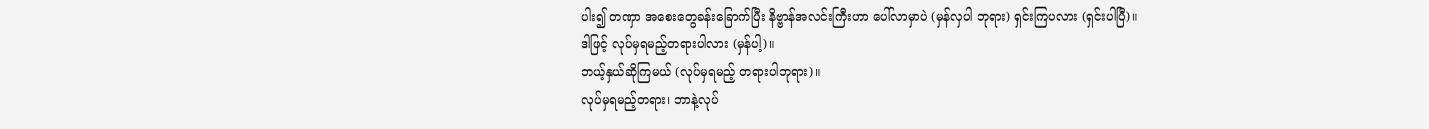ပါး၍ တဏှာ အစေးတွေခန်းခြောက်ပြီး နိဗ္ဗာန်အလင်းကြီးဟာ ပေါ်လာမှာပဲ (မှန်လှပါ ဘုရား) ရှင်းကြပလား (ရှင်းပါပြီ)။
ဒါဖြင့် လုပ်မှရမည့်တရားပါလား (မှန်ပါ့)။
ဘယ့်နှယ်ဆိုကြမယ် (လုပ်မှရမည့် တရားပါဘုရား)။
လုပ်မှရမည့်တရား၊ ဘာနဲ့လုပ်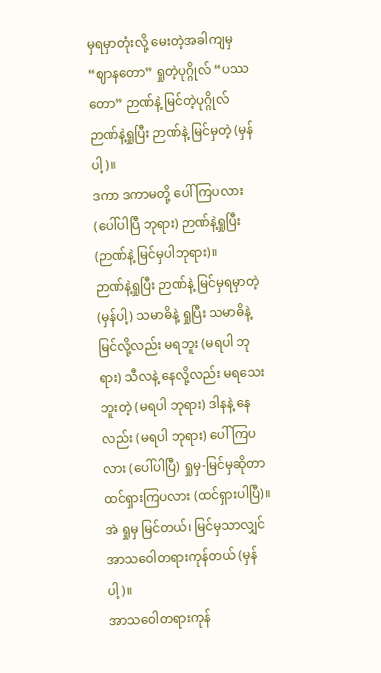မှရမှာတုံးလို့ မေးတဲ့အခါကျမှ “ဈာနတော” ရှုတဲ့ပုဂ္ဂိုလ် “ပဿတော” ဉာဏ်နဲ့ မြင်တဲ့ပုဂ္ဂိုလ် ဉာဏ်နဲ့ရှုပြီး ဉာဏ်နဲ့ မြင်မှတဲ့ (မှန်ပါ့)။
ဒကာ ဒကာမတို့ ပေါ်ကြပလား (ပေါ်ပါပြီ ဘုရား) ဉာဏ်နဲ့ရှုပြီး (ဉာဏ်နဲ့ မြင်မှပါဘုရား)။
ဉာဏ်နဲ့ရှုပြီး ဉာဏ်နဲ့ မြင်မှရမှာတဲ့ (မှန်ပါ့) သမာဓိနဲ့ ရှုပြီး သမာဓိနဲ့ မြင်လို့လည်း မရဘူး (မရပါ ဘုရား) သီလနဲ့ နေလို့လည်း မရသေးဘူးတဲ့ (မရပါ ဘုရား) ဒါနနဲ့ နေလည်း (မရပါ ဘုရား) ပေါ်ကြပလား (ပေါ်ပါပြီ) ရှုမှ-မြင်မှဆိုတာ ထင်ရှားကြပလား (ထင်ရှားပါပြီ)။
အဲ ရှုမှ မြင်တယ်၊ မြင်မှသာလျှင် အာသဝေါတရားကုန်တယ် (မှန်ပါ့)။
အာသဝေါတရားကုန်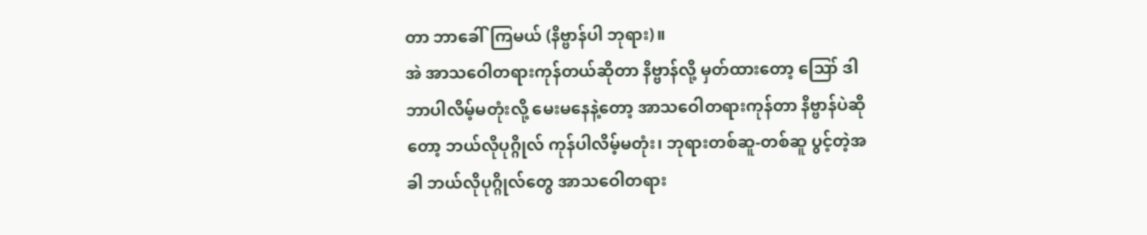တာ ဘာခေါ်ကြမယ် (နိဗ္ဗာန်ပါ ဘုရား)။
အဲ အာသဝေါတရားကုန်တယ်ဆိုတာ နိဗ္ဗာန်လို့ မှတ်ထားတော့ ဪ ဒါ ဘာပါလိမ့်မတုံးလို့ မေးမနေနဲ့တော့ အာသဝေါတရားကုန်တာ နိဗ္ဗာန်ပဲဆိုတော့ ဘယ်လိုပုဂ္ဂိုလ် ကုန်ပါလိမ့်မတုံး၊ ဘုရားတစ်ဆူ-တစ်ဆူ ပွင့်တဲ့အခါ ဘယ်လိုပုဂ္ဂိုလ်တွေ အာသဝေါတရား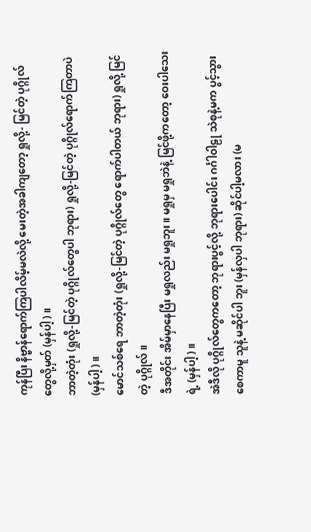ကုန်ပြီး နိဗ္ဗာန်ရောက်ကြပါလိမ့်မလဲလို့ မေးတဲ့အခါကျတော့ ရှုလို့- မြင်တဲ့ ပုဂ္ဂိုလ်တွေလို့မှတ် (မှန်ပါ့)။
ဘာတဲ့တုံး (ရှုလို့-မြင်တဲ့ ပုဂ္ဂိုလ်တွေပါ ဘုရား) ရှုလို့-မြင်တဲ့ ပုဂ္ဂိုလ်ရောက်ကြတာပဲ (မှန်ပါ့)။
မောင်သစ်ရေ ဘာတဲ့တုံး (ရှုလို့-မြင်တဲ့ ပုဂ္ဂိုလ်တွေ ရောက်ပါတယ် ဘုရား) ရှုလို့ မြင်တဲ့ ပုဂ္ဂိုလ်။
ဒီအတိုင်း အိမ်မှာနေပြီး မရှုလည်း မရှုဘူး။ မရှုမှ မရှုဘဲနဲ့ မြင်ဖို့ကတော့ ဝေးပါသေးရဲ့ (မှန်ပါ့)။
အဲဒီလို ပုဂ္ဂိုလ်တွေကတော့ ဘုရားပွင့်လို့ ဘုရားပေါင်း ဂင်္ဂါဝါဠု သဲစုနဲ့မက ပွင့်သွားစေကာမူ သူနဲ့ မဆိုင်ပါ ဘူး (မှန်လှပါ ဘုရား) ဆိုင်ပါ့မလား (မ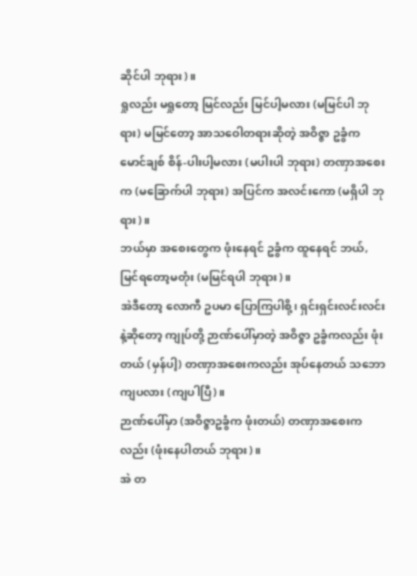ဆိုင်ပါ ဘုရား)။
ရှုလည်း မရှုတော့ မြင်လည်း မြင်ပါ့မလား (မမြင်ပါ ဘုရား) မမြင်တော့ အာသဝေါတရားဆိုတဲ့ အဝိဇ္ဇာ ဥခွံက မောင်ချစ် စိန်-ပါးပါ့မလား (မပါးပါ ဘုရား) တဏှာအစေးက (မခြောက်ပါ ဘုရား) အပြင်က အလင်းကော (မရှိပါ ဘုရား)။
ဘယ်မှာ အစေးတွေက ဖုံးနေရင် ဥခွံက ထူနေရင် ဘယ်, မြင်ရတော့မတုံး (မမြင်ရပါ ဘုရား)။
အဲဒီတော့ လောကီ ဥပမာ ပြောကြပါစို့၊ ရှင်းရှင်းလင်းလင်းနဲ့ဆိုတော့ ကျုပ်တို့ ဉာဏ်ပေါ်မှာတဲ့ အဝိဇ္ဇာ ဥခွံကလည်း ဖုံးတယ် (မှန်ပါ့) တဏှာအစေးကလည်း အုပ်နေတယ် သဘောကျပလား (ကျပါပြီ)။
ဉာဏ်ပေါ်မှာ (အဝိဇ္ဇာဥခွံက ဖုံးတယ်) တဏှာအစေးကလည်း (ဖုံးနေပါတယ် ဘုရား)။
အဲ တ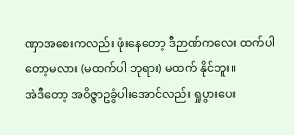ဏှာအစေးကလည်း ဖုံးနေတော့ ဒီဉာဏ်ကလေး ထက်ပါတော့မလား (မထက်ပါ ဘုရား) မထက် နိုင်ဘူး။
အဲဒီတော့ အဝိဇ္ဇာဥခွံပါးအောင်လည်း ရှုပွားပေး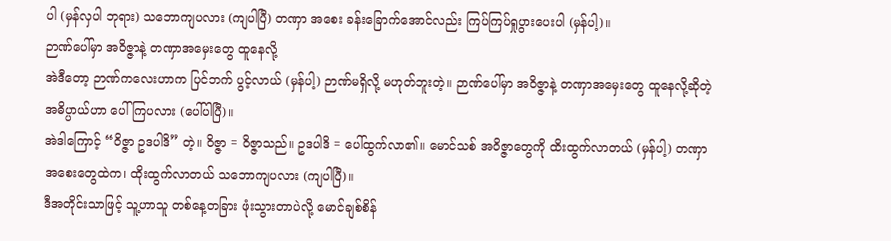ပါ (မှန်လှပါ ဘုရား) သဘောကျပလား (ကျပါပြီ) တဏှာ အစေး ခန်းခြောက်အောင်လည်း ကြပ်ကြပ်ရှုပွားပေးပါ (မှန်ပါ့)။
ဉာဏ်ပေါ်မှာ အဝိဇ္ဇာနဲ့ တဏှာအမှေးတွေ ထူနေလို့
အဲဒီတော့ ဉာဏ်ကလေးဟာက ပြင်ဘက် ပွင့်လာယ် (မှန်ပါ့) ဉာဏ်မရှိလို့ မဟုတ်ဘူးတဲ့။ ဉာဏ်ပေါ်မှာ အဝိဇ္ဇာနဲ့ တဏှာအမှေးတွေ ထူနေလို့ဆိုတဲ့ အဓိပ္ပာယ်ဟာ ပေါ်ကြပလား (ပေါ်ပါပြီ)။
အဲဒါကြောင့် “ဝိဇ္ဇာ ဥဒပါဒိ” တဲ့။ ဝိဇ္ဇာ = ဝိဇ္ဇာသည်။ ဥဒပါဒိ = ပေါ်ထွက်လာ၏။ မောင်သစ် အဝိဇ္ဇာတွေကို ထိးထွက်လာတယ် (မှန်ပါ့) တဏှာအစေးတွေထဲက၊ ထိုးထွက်လာတယ် သဘောကျပလား (ကျပါပြီ)။
ဒီအတိုင်းသာဖြင့် သူ့ဟာသူ တစ်နေ့တခြား ဖုံးသွားတာပဲလို့ မောင်ချစ်စိန်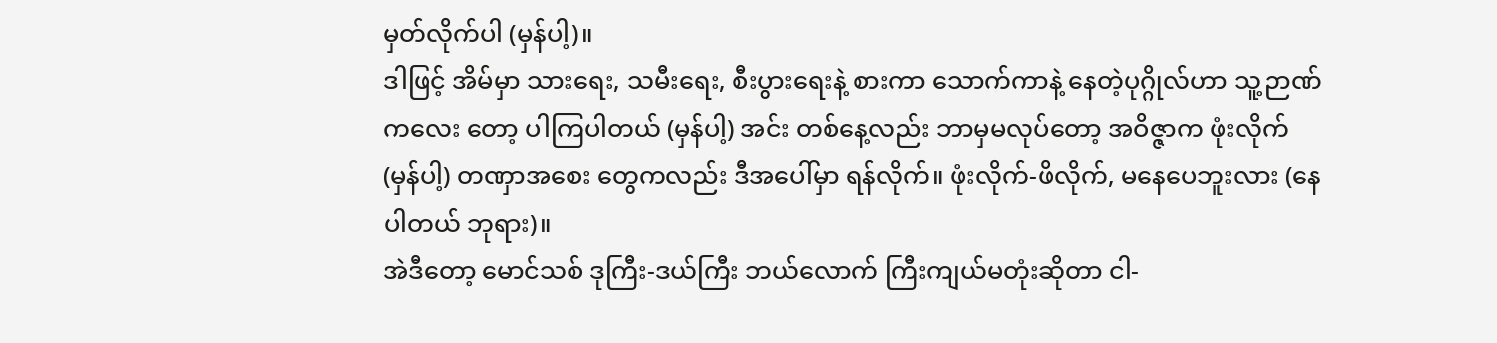မှတ်လိုက်ပါ (မှန်ပါ့)။
ဒါဖြင့် အိမ်မှာ သားရေး, သမီးရေး, စီးပွားရေးနဲ့ စားကာ သောက်ကာနဲ့ နေတဲ့ပုဂ္ဂိုလ်ဟာ သူ့ဉာဏ်ကလေး တော့ ပါကြပါတယ် (မှန်ပါ့) အင်း တစ်နေ့လည်း ဘာမှမလုပ်တော့ အဝိဇ္ဇာက ဖုံးလိုက် (မှန်ပါ့) တဏှာအစေး တွေကလည်း ဒီအပေါ်မှာ ရန်လိုက်။ ဖုံးလိုက်-ဖိလိုက်, မနေပေဘူးလား (နေပါတယ် ဘုရား)။
အဲဒီတော့ မောင်သစ် ဒုကြီး-ဒယ်ကြီး ဘယ်လောက် ကြီးကျယ်မတုံးဆိုတာ ငါ-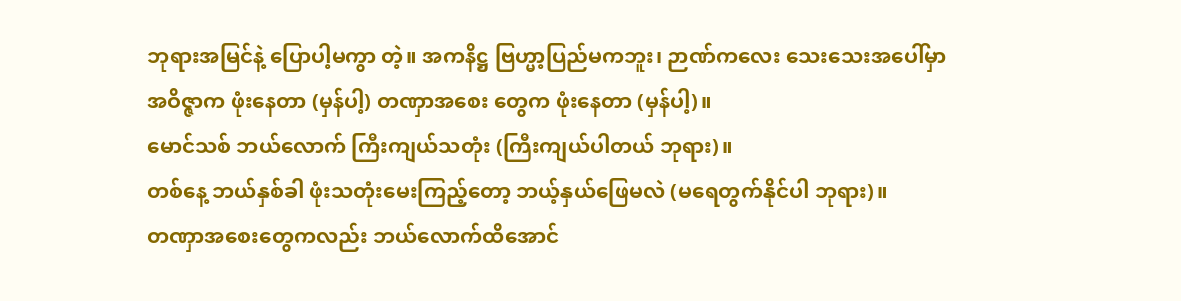ဘုရားအမြင်နဲ့ ပြောပါ့မကွာ တဲ့။ အကနိဋ္ဌ ဗြဟ္မာ့ပြည်မကဘူး၊ ဉာဏ်ကလေး သေးသေးအပေါ်မှာ အဝိဇ္ဇာက ဖုံးနေတာ (မှန်ပါ့) တဏှာအစေး တွေက ဖုံးနေတာ (မှန်ပါ့)။
မောင်သစ် ဘယ်လောက် ကြီးကျယ်သတုံး (ကြီးကျယ်ပါတယ် ဘုရား)။
တစ်နေ့ ဘယ်နှစ်ခါ ဖုံးသတုံးမေးကြည့်တော့ ဘယ့်နှယ်ဖြေမလဲ (မရေတွက်နိုင်ပါ ဘုရား)။
တဏှာအစေးတွေကလည်း ဘယ်လောက်ထိအောင်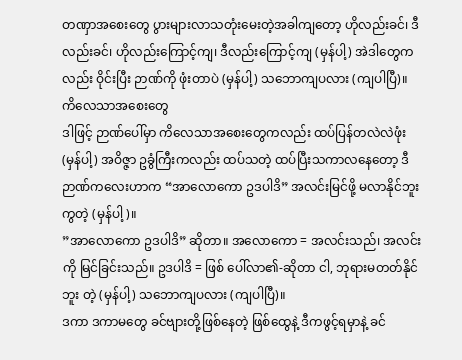တဏှာအစေးတွေ ပွားများလာသတုံးမေးတဲ့အခါကျတော့ ဟိုလည်းခင်၊ ဒီလည်းခင်၊ ဟိုလည်းကြောင့်ကျ၊ ဒီလည်းကြောင့်ကျ (မှန်ပါ့) အဲဒါတွေကလည်း ဝိုင်းပြီး ဉာဏ်ကို ဖုံးတာပဲ (မှန်ပါ့) သဘောကျပလား (ကျပါပြီ)။
ကိလေသာအစေးတွေ
ဒါဖြင့် ဉာဏ်ပေါ်မှာ ကိလေသာအစေးတွေကလည်း ထပ်ပြန်တလဲလဲဖုံး (မှန်ပါ့) အဝိဇ္ဇာ ဥခွံကြီးကလည်း ထပ်သတဲ့ ထပ်ပြီးသကာလနေတော့ ဒီဉာဏ်ကလေးဟာက “အာလောကော ဥဒပါဒိ” အလင်းမြင်ဖို့ မလာနိုင်ဘူးကွတဲ့ (မှန်ပါ့)။
”အာလောကော ဥဒပါဒိ” ဆိုတာ။ အလောကော = အလင်းသည်၊ အလင်းကို မြင်ခြင်းသည်။ ဥဒပါဒိ = ဖြစ် ပေါ်လာ၏-ဆိုတာ ငါ, ဘုရားမတတ်နိုင်ဘူး တဲ့ (မှန်ပါ့) သဘောကျပလား (ကျပါပြီ)။
ဒကာ ဒကာမတွေ ခင်ဗျားတို့ဖြစ်နေတဲ့ ဖြစ်ထွေနဲ့ ဒီကဖွင့်ရမှာနဲ့ ခင်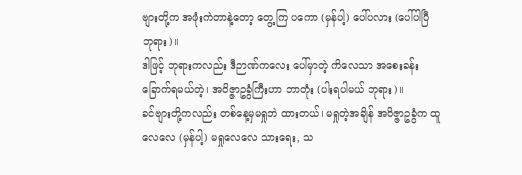ဗျားတို့က အဖုံးကဲတာနဲ့တော့ တွေ့ကြ ပကော (မှန်ပါ့) ပေါ်ပလား (ပေါ်ပါပြီ ဘုရား)။
ဒါဖြင့် ဘုရားကလည်း ဒီဉာဏ်ကလေး ပေါ်မှာတဲ့ ကိလေသာ အစေးခန်းခြောက်ရမယ်တဲ့၊ အဝိဇ္ဇာဥခွံကြီးဟာ ဘာတုံး (ပါးရပါမယ် ဘုရား)။
ခင်ဗျားတို့ကလည်း တစ်နေ့မှမရှုဘဲ ထားတယ်၊ မရှုတဲ့အချိန် အဝိဇ္ဇာဥခွံက ထူလေလေ (မှန်ပါ့) မရှုလေလေ သားရေး, သ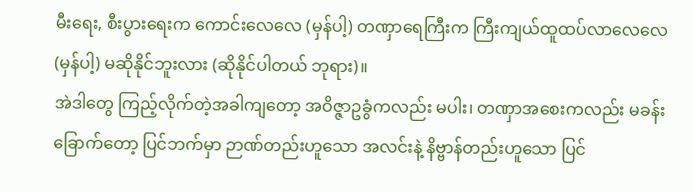မီးရေး, စီးပွားရေးက ကောင်းလေလေ (မှန်ပါ့) တဏှာရေကြီးက ကြီးကျယ်ထူထပ်လာလေလေ (မှန်ပါ့) မဆိုနိုင်ဘူးလား (ဆိုနိုင်ပါတယ် ဘုရား)။
အဲဒါတွေ ကြည့်လိုက်တဲ့အခါကျတော့ အဝိဇ္ဇာဥခွံကလည်း မပါး၊ တဏှာအစေးကလည်း မခန်းခြောက်တော့ ပြင်ဘက်မှာ ဉာဏ်တည်းဟူသော အလင်းနဲ့ နိဗ္ဗာန်တည်းဟူသော ပြင်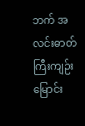ဘက် အလင်းဓာတ်ကြီးကျဉ်းမြောင်း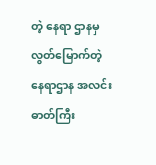တဲ့ နေရာ ဌာနမှ လွတ်မြောက်တဲ့ နေရာဌာန အလင်းဓာတ်ကြီး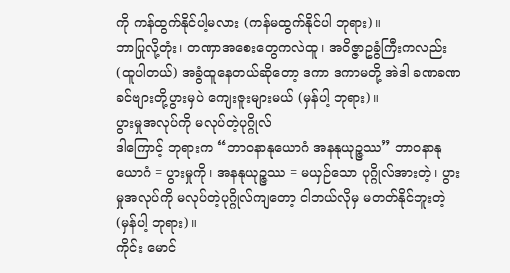ကို ကန်ထွက်နိုင်ပါ့မလား (ကန်မထွက်နိုင်ပါ ဘုရား)။
ဘာပြုလို့တုံး၊ တဏှာအစေးတွေကလဲထူ၊ အဝိဇ္ဇာဥခွံကြီးကလည်း (ထူပါတယ်) အခွံထူနေတယ်ဆိုတော့ ဒကာ ဒကာမတို့ အဲဒါ ခဏခဏ ခင်ဗျားတို့ပွားမှပဲ ကျေးဇူးများမယ် (မှန်ပါ့ ဘုရား)။
ပွားမှုအလုပ်ကို မလုပ်တဲ့ပုဂ္ဂိုလ်
ဒါကြောင့် ဘုရားက “ဘာဝနာနုယောဂံ အနနုယုဉ္ဇဿ” ဘာဝနာနုယောဂံ = ပွားမှုကို၊ အနနုယုဉ္ဇဿ = မယှဉ်သော ပုဂ္ဂိုလ်အားတဲ့၊ ပွားမှုအလုပ်ကို မလုပ်တဲ့ပုဂ္ဂိုလ်ကျတော့ ငါဘယ်လိုမှ မတတ်နိုင်ဘူးတဲ့ (မှန်ပါ့ ဘုရား)။
ကိုင်း မောင်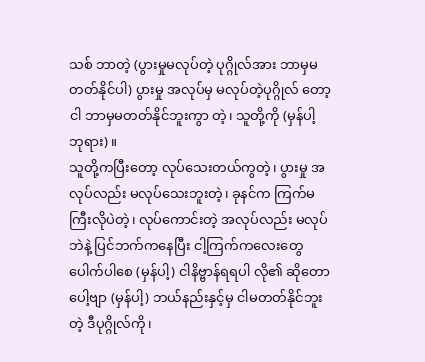သစ် ဘာတဲ့ (ပွားမှုမလုပ်တဲ့ ပုဂ္ဂိုလ်အား ဘာမှမတတ်နိုင်ပါ) ပွားမှု အလုပ်မှ မလုပ်တဲ့ပုဂ္ဂိုလ် တော့ ငါ ဘာမှမတတ်နိုင်ဘူးကွာ တဲ့၊ သူတို့ကို (မှန်ပါ့ ဘုရား)။
သူတို့ကပြီးတော့ လုပ်သေးတယ်ကွတဲ့၊ ပွားမှု အလုပ်လည်း မလုပ်သေးဘူးတဲ့၊ ခုနင်က ကြက်မကြီးလိုပဲတဲ့၊ လုပ်ကောင်းတဲ့ အလုပ်လည်း မလုပ်ဘဲနဲ့ ပြင်ဘက်ကနေပြီး ငါ့ကြက်ကလေးတွေ ပေါက်ပါစေ (မှန်ပါ့) ငါနိဗ္ဗာန်ရရပါ လို၏ ဆိုတောပေါ့ဗျာ (မှန်ပါ့) ဘယ်နည်းနှင့်မှ ငါမတတ်နိုင်ဘူးတဲ့ ဒီပုဂ္ဂိုလ်ကို၊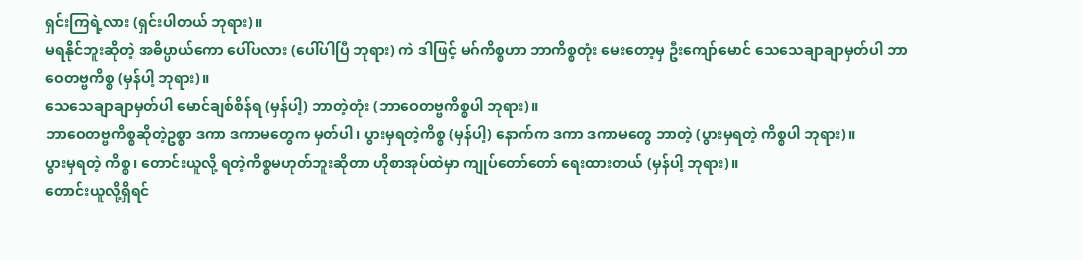ရှင်းကြရဲ့လား (ရှင်းပါတယ် ဘုရား)။
မရနိုင်ဘူးဆိုတဲ့ အဓိပ္ပာယ်ကော ပေါ်ပလား (ပေါ်ပါပြီ ဘုရား) ကဲ ဒါဖြင့် မဂ်ကိစ္စဟာ ဘာကိစ္စတုံး မေးတော့မှ ဦးကျော်မောင် သေသေချာချာမှတ်ပါ ဘာဝေတဗ္ဗကိစ္စ (မှန်ပါ့ ဘုရား)။
သေသေချာချာမှတ်ပါ မောင်ချစ်စိန်ရ (မှန်ပါ့) ဘာတဲ့တုံး (ဘာဝေတဗ္ဗကိစ္စပါ ဘုရား)။
ဘာဝေတဗ္ဗကိစ္စဆိုတဲ့ဥစ္စာ ဒကာ ဒကာမတွေက မှတ်ပါ၊ ပွားမှရတဲ့ကိစ္စ (မှန်ပါ့) နောက်က ဒကာ ဒကာမတွေ ဘာတဲ့ (ပွားမှရတဲ့ ကိစ္စပါ ဘုရား)။
ပွားမှရတဲ့ ကိစ္စ၊ တောင်းယူလို့ ရတဲ့ကိစ္စမဟုတ်ဘူးဆိုတာ ဟိုစာအုပ်ထဲမှာ ကျုပ်တော်တော် ရေးထားတယ် (မှန်ပါ့ ဘုရား)။
တောင်းယူလို့ရှိရင်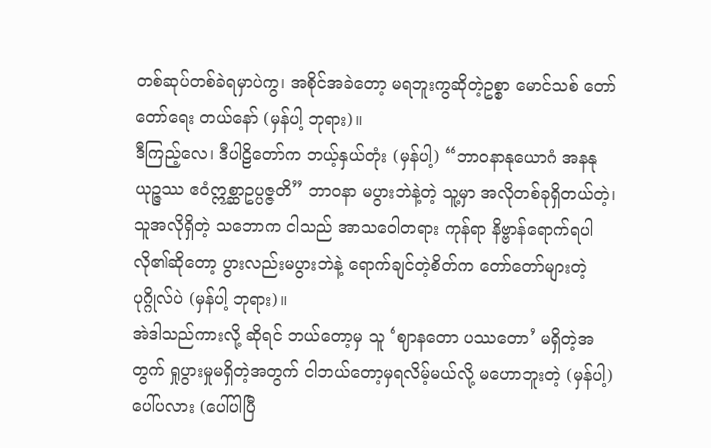တစ်ဆုပ်တစ်ခဲရမှာပဲကွ၊ အစိုင်အခဲတော့ မရဘူးကွဆိုတဲ့ဥစ္စာ မောင်သစ် တော်တော်ရေး တယ်နော် (မှန်ပါ့ ဘုရား)။
ဒီကြည့်လေ၊ ဒီပါဠိတော်က ဘယ့်နှယ်တုံး (မှန်ပါ့) “ဘာဝနာနုယောဂံ အနနုယုဉ္ဇဿ ဧဝံဣစ္ဆာဥပ္ပဇ္ဇတိ” ဘာဝနာ မပွားဘဲနဲ့တဲ့ သူ့မှာ အလိုတစ်ခုရှိတယ်တဲ့၊ သူအလိုရှိတဲ့ သဘောက ငါသည် အာသဝေါတရား ကုန်ရာ နိဗ္ဗာန်ရောက်ရပါလို၏ဆိုတော့ ပွားလည်းမပွားဘဲနဲ့ ရောက်ချင်တဲ့စိတ်က တော်တော်များတဲ့ ပုဂ္ဂိုလ်ပဲ (မှန်ပါ့ ဘုရား)။
အဲဒါသည်ကားလို့ ဆိုရင် ဘယ်တော့မှ သူ ‘ဈာနတော ပဿတော’ မရှိတဲ့အတွက် ရှုပွားမှုမရှိတဲ့အတွက် ငါဘယ်တော့မှရလိမ့်မယ်လို့ မဟောဘူးတဲ့ (မှန်ပါ့) ပေါ်ပလား (ပေါ်ပါပြီ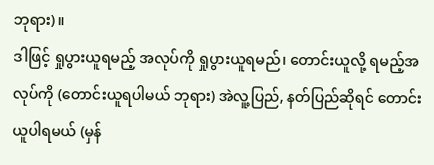ဘုရား)။
ဒါဖြင့် ရှုပွားယူရမည့် အလုပ်ကို ရှုပွားယူရမည်၊ တောင်းယူလို့ ရမည့်အလုပ်ကို (တောင်းယူရပါမယ် ဘုရား) အဲလူ့ပြည်, နတ်ပြည်ဆိုရင် တောင်းယူပါရမယ် (မှန်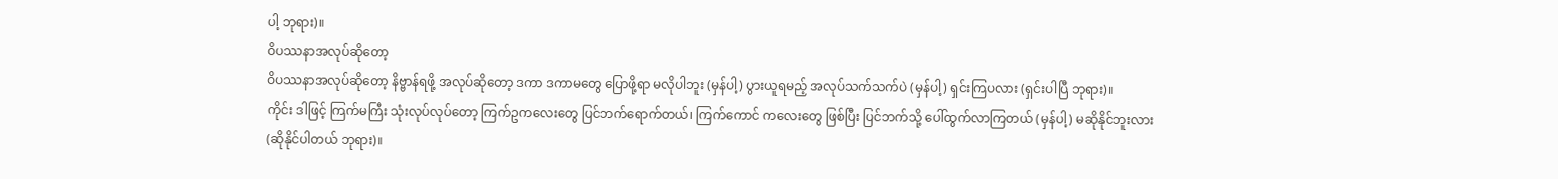ပါ့ ဘုရား)။
ဝိပဿနာအလုပ်ဆိုတော့
ဝိပဿနာအလုပ်ဆိုတော့ နိဗ္ဗာန်ရဖို့ အလုပ်ဆိုတော့ ဒကာ ဒကာမတွေ ပြောဖို့ရာ မလိုပါဘူး (မှန်ပါ့) ပွားယူရမည့် အလုပ်သက်သက်ပဲ (မှန်ပါ့) ရှင်းကြပလား (ရှင်းပါပြီ ဘုရား)။
ကိုင်း ဒါဖြင့် ကြက်မကြီး သုံးလုပ်လုပ်တော့ ကြက်ဥကလေးတွေ ပြင်ဘက်ရောက်တယ်၊ ကြက်ကောင် ကလေးတွေ ဖြစ်ပြီး ပြင်ဘက်သို့ ပေါ်ထွက်လာကြတယ် (မှန်ပါ့) မဆိုနိုင်ဘူးလား (ဆိုနိုင်ပါတယ် ဘုရား)။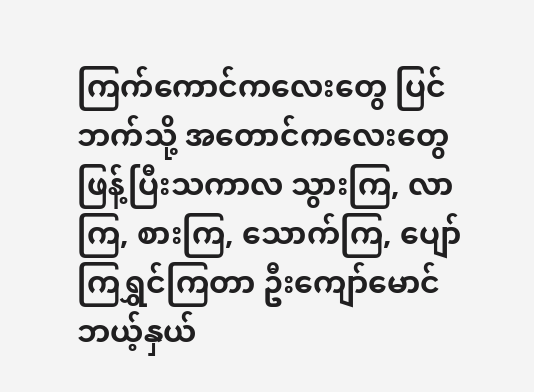ကြက်ကောင်ကလေးတွေ ပြင်ဘက်သို့ အတောင်ကလေးတွေ ဖြန့်ပြီးသကာလ သွားကြ, လာကြ, စားကြ, သောက်ကြ, ပျော်ကြရွှင်ကြတာ ဦးကျော်မောင် ဘယ့်နှယ်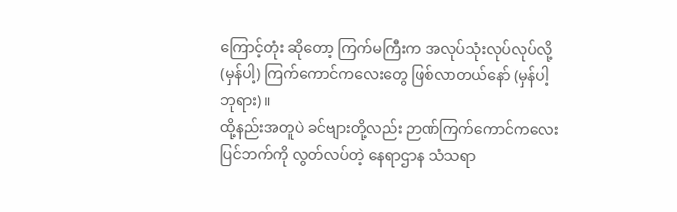ကြောင့်တုံး ဆိုတော့ ကြက်မကြီးက အလုပ်သုံးလုပ်လုပ်လို့ (မှန်ပါ့) ကြက်ကောင်ကလေးတွေ ဖြစ်လာတယ်နော် (မှန်ပါ့ ဘုရား)။
ထို့နည်းအတူပဲ ခင်ဗျားတို့လည်း ဉာဏ်ကြက်ကောင်ကလေး ပြင်ဘက်ကို လွတ်လပ်တဲ့ နေရာဌာန သံသရာ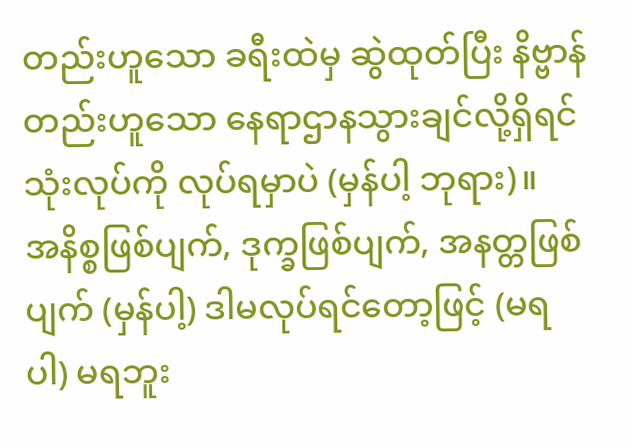တည်းဟူသော ခရီးထဲမှ ဆွဲထုတ်ပြီး နိဗ္ဗာန်တည်းဟူသော နေရာဌာနသွားချင်လို့ရှိရင် သုံးလုပ်ကို လုပ်ရမှာပဲ (မှန်ပါ့ ဘုရား)။
အနိစ္စဖြစ်ပျက်, ဒုက္ခဖြစ်ပျက်, အနတ္တဖြစ်ပျက် (မှန်ပါ့) ဒါမလုပ်ရင်တော့ဖြင့် (မရပါ) မရဘူး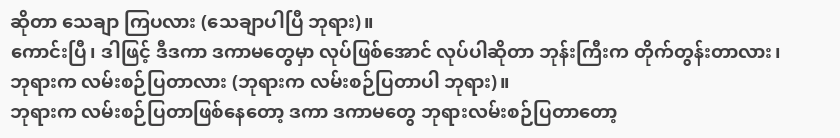ဆိုတာ သေချာ ကြပလား (သေချာပါပြီ ဘုရား)။
ကောင်းပြီ၊ ဒါဖြင့် ဒီဒကာ ဒကာမတွေမှာ လုပ်ဖြစ်အောင် လုပ်ပါဆိုတာ ဘုန်းကြီးက တိုက်တွန်းတာလား၊ ဘုရားက လမ်းစဉ်ပြတာလား (ဘုရားက လမ်းစဉ်ပြတာပါ ဘုရား)။
ဘုရားက လမ်းစဉ်ပြတာဖြစ်နေတော့ ဒကာ ဒကာမတွေ ဘုရားလမ်းစဉ်ပြတာတော့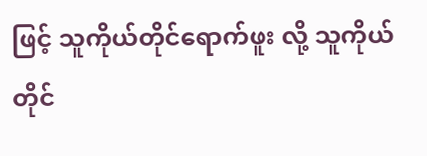ဖြင့် သူကိုယ်တိုင်ရောက်ဖူး လို့ သူကိုယ်တိုင်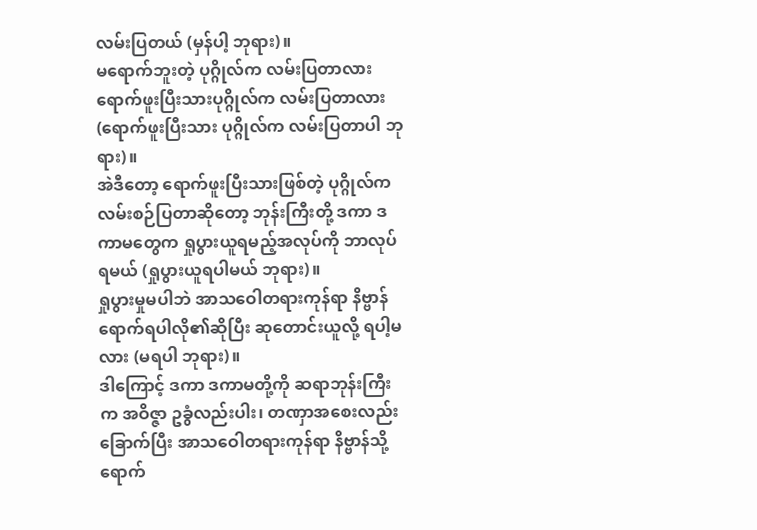လမ်းပြတယ် (မှန်ပါ့ ဘုရား)။
မရောက်ဘူးတဲ့ ပုဂ္ဂိုလ်က လမ်းပြတာလား ရောက်ဖူးပြီးသားပုဂ္ဂိုလ်က လမ်းပြတာလား (ရောက်ဖူးပြီးသား ပုဂ္ဂိုလ်က လမ်းပြတာပါ ဘုရား)။
အဲဒီတော့ ရောက်ဖူးပြီးသားဖြစ်တဲ့ ပုဂ္ဂိုလ်က လမ်းစဉ်ပြတာဆိုတော့ ဘုန်းကြီးတို့ ဒကာ ဒကာမတွေက ရှုပွားယူရမည့်အလုပ်ကို ဘာလုပ်ရမယ် (ရှုပွားယူရပါမယ် ဘုရား)။
ရှုပွားမှုမပါဘဲ အာသဝေါတရားကုန်ရာ နိဗ္ဗာန်ရောက်ရပါလို၏ဆိုပြီး ဆုတောင်းယူလို့ ရပါ့မလား (မရပါ ဘုရား)။
ဒါကြောင့် ဒကာ ဒကာမတို့ကို ဆရာဘုန်းကြီးက အဝိဇ္ဇာ ဥခွံလည်းပါး၊ တဏှာအစေးလည်း ခြောက်ပြီး အာသဝေါတရားကုန်ရာ နိဗ္ဗာန်သို့ ရောက်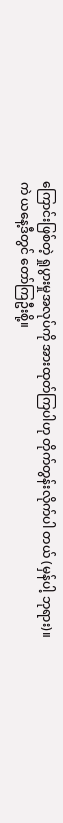ကြောင်းဖြစ်တဲ့ ရှုပွားမှုအလုပ်ကို အားထုတ်ကြပါဟု တိုက်တွန်းလိုက်ပါ တယ် (မှန်ပါ့ ဘုရား)။
ကဲ ယနေ့ဒီတွင် တော်ကြဦးစို့။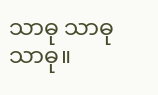သာဓု သာဓု သာဓု။